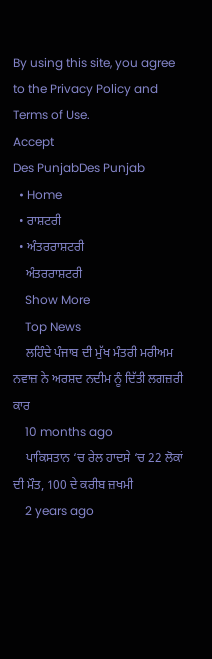By using this site, you agree to the Privacy Policy and Terms of Use.
Accept
Des PunjabDes Punjab
  • Home
  • ਰਾਸ਼ਟਰੀ
  • ਅੰਤਰਰਾਸ਼ਟਰੀ
    ਅੰਤਰਰਾਸ਼ਟਰੀ
    Show More
    Top News
    ਲਹਿੰਦੇ ਪੰਜਾਬ ਦੀ ਮੁੱਖ ਮੰਤਰੀ ਮਰੀਅਮ ਨਵਾਜ਼ ਨੇ ਅਰਸ਼ਦ ਨਦੀਮ ਨੂੰ ਦਿੱਤੀ ਲਗਜ਼ਰੀ ਕਾਰ
    10 months ago
    ਪਾਕਿਸਤਾਨ ‘ਚ ਰੇਲ ਹਾਦਸੇ ‘ਚ 22 ਲੋਕਾਂ ਦੀ ਮੌਤ, 100 ਦੇ ਕਰੀਬ ਜ਼ਖਮੀ
    2 years ago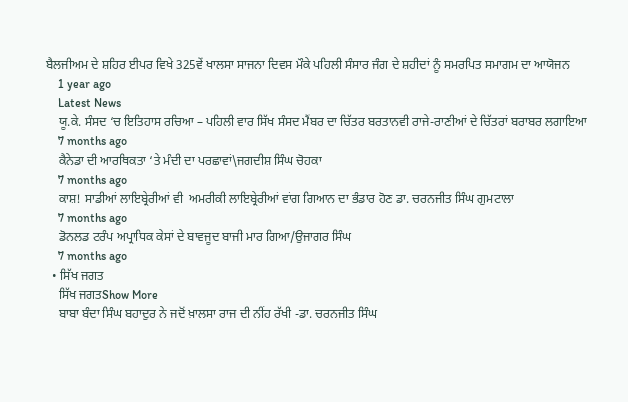ਬੈਲਜੀਅਮ ਦੇ ਸ਼ਹਿਰ ਈਪਰ ਵਿਖੇ 325ਵੇਂ ਖਾਲਸਾ ਸਾਜਨਾ ਦਿਵਸ ਮੌਕੇ ਪਹਿਲੀ ਸੰਸਾਰ ਜੰਗ ਦੇ ਸ਼ਹੀਦਾਂ ਨੂੰ ਸਮਰਪਿਤ ਸਮਾਗਮ ਦਾ ਆਯੋਜਨ
    1 year ago
    Latest News
    ਯੂ.ਕੇ. ਸੰਸਦ ‘ਚ ਇਤਿਹਾਸ ਰਚਿਆ – ਪਹਿਲੀ ਵਾਰ ਸਿੱਖ ਸੰਸਦ ਮੈਂਬਰ ਦਾ ਚਿੱਤਰ ਬਰਤਾਨਵੀ ਰਾਜੇ-ਰਾਣੀਆਂ ਦੇ ਚਿੱਤਰਾਂ ਬਰਾਬਰ ਲਗਾਇਆ
    7 months ago
    ਕੈਨੇਡਾ ਦੀ ਆਰਥਿਕਤਾ ‘ਤੇ ਮੰਦੀ ਦਾ ਪਰਛਾਵਾਂ\ਜਗਦੀਸ਼ ਸਿੰਘ ਚੋਹਕਾ
    7 months ago
    ਕਾਸ਼! ਸਾਡੀਆਂ ਲਾਇਬ੍ਰੇਰੀਆਂ ਵੀ  ਅਮਰੀਕੀ ਲਾਇਬ੍ਰੇਰੀਆਂ ਵਾਂਗ ਗਿਆਨ ਦਾ ਭੰਡਾਰ ਹੋਣ ਡਾ. ਚਰਨਜੀਤ ਸਿੰਘ ਗੁਮਟਾਲਾ
    7 months ago
    ਡੋਨਲਡ ਟਰੰਪ ਅਪ੍ਰਾਧਿਕ ਕੇਸਾਂ ਦੇ ਬਾਵਜੂਦ ਬਾਜੀ ਮਾਰ ਗਿਆ/ਉਜਾਗਰ ਸਿੰਘ
    7 months ago
  • ਸਿੱਖ ਜਗਤ
    ਸਿੱਖ ਜਗਤShow More
    ਬਾਬਾ ਬੰਦਾ ਸਿੰਘ ਬਹਾਦੁਰ ਨੇ ਜਦੋਂ ਖ਼ਾਲਸਾ ਰਾਜ ਦੀ ਨੀਂਹ ਰੱਖੀ -ਡਾ. ਚਰਨਜੀਤ ਸਿੰਘ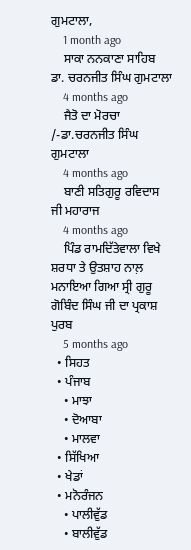ਗੁਮਟਾਲਾ,
    1 month ago
    ਸਾਕਾ ਨਨਕਾਣਾ ਸਾਹਿਬ ਡਾ. ਚਰਨਜੀਤ ਸਿੰਘ ਗੁਮਟਾਲਾ
    4 months ago
    ਜੈਤੋ ਦਾ ਮੋਰਚਾ /-ਡਾ.ਚਰਨਜੀਤ ਸਿੰਘ ਗੁਮਟਾਲਾ
    4 months ago
    ਬਾਣੀ ਸਤਿਗੁਰੂ ਰਵਿਦਾਸ ਜੀ ਮਹਾਰਾਜ
    4 months ago
    ਪਿੰਡ ਰਾਮਦਿੱਤੇਵਾਲਾ ਵਿਖੇ ਸ਼ਰਧਾ ਤੇ ਉਤਸ਼ਾਹ ਨਾਲ਼ ਮਨਾਇਆ ਗਿਆ ਸ੍ਰੀ ਗੁਰੂ ਗੋਬਿੰਦ ਸਿੰਘ ਜੀ ਦਾ ਪ੍ਰਕਾਸ਼ ਪੁਰਬ
    5 months ago
  • ਸਿਹਤ
  • ਪੰਜਾਬ
    • ਮਾਝਾ
    • ਦੋਆਬਾ
    • ਮਾਲਵਾ
  • ਸਿੱਖਿਆ
  • ਖੇਡਾਂ
  • ਮਨੋਰੰਜਨ
    • ਪਾਲੀਵੁੱਡ
    • ਬਾਲੀਵੁੱਡ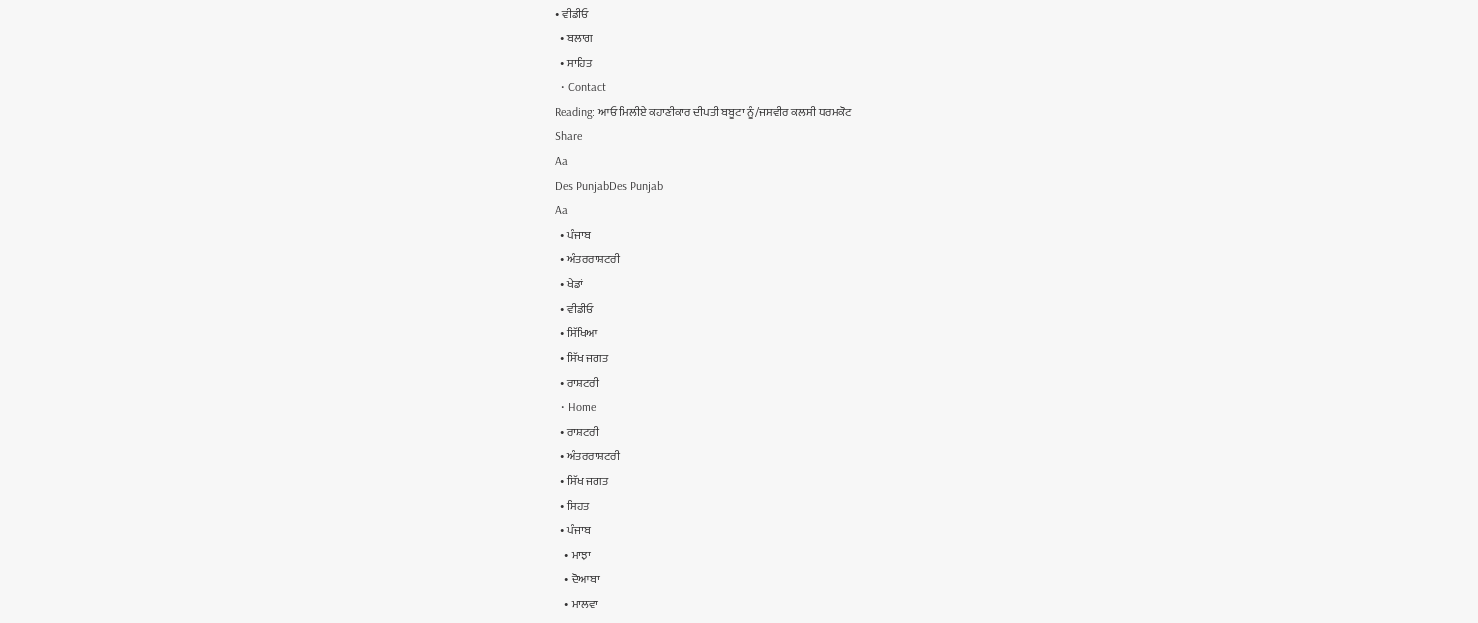• ਵੀਡੀਓ
  • ਬਲਾਗ
  • ਸਾਹਿਤ
  • Contact
Reading: ਆਓ ਮਿਲੀਏ ਕਹਾਣੀਕਾਰ ਦੀਪਤੀ ਬਬੂਟਾ ਨੂੰ/ਜਸਵੀਰ ਕਲਸੀ ਧਰਮਕੋਟ
Share
Aa
Des PunjabDes Punjab
Aa
  • ਪੰਜਾਬ
  • ਅੰਤਰਰਾਸ਼ਟਰੀ
  • ਖੇਡਾਂ
  • ਵੀਡੀਓ
  • ਸਿੱਖਿਆ
  • ਸਿੱਖ ਜਗਤ
  • ਰਾਸ਼ਟਰੀ
  • Home
  • ਰਾਸ਼ਟਰੀ
  • ਅੰਤਰਰਾਸ਼ਟਰੀ
  • ਸਿੱਖ ਜਗਤ
  • ਸਿਹਤ
  • ਪੰਜਾਬ
    • ਮਾਝਾ
    • ਦੋਆਬਾ
    • ਮਾਲਵਾ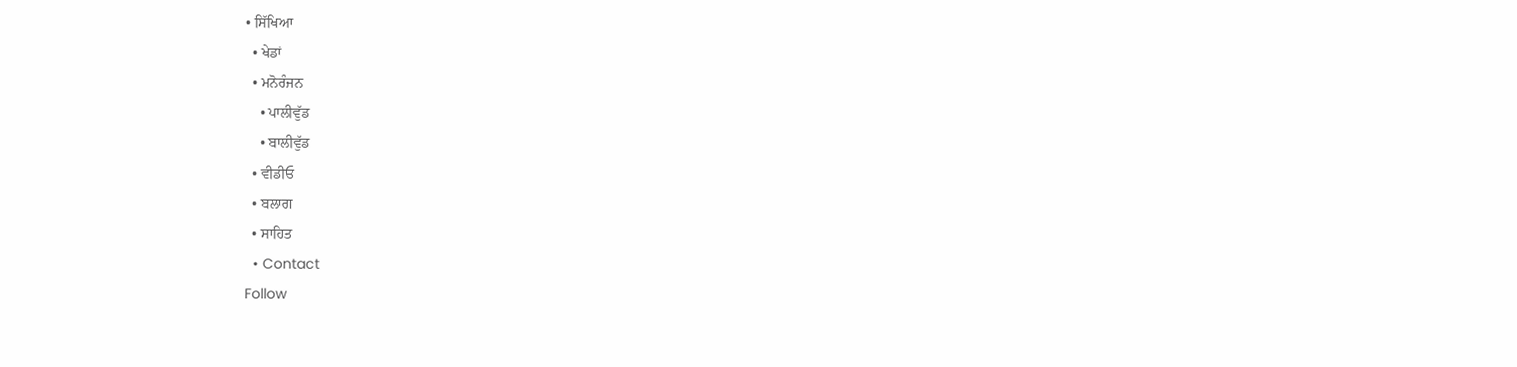• ਸਿੱਖਿਆ
  • ਖੇਡਾਂ
  • ਮਨੋਰੰਜਨ
    • ਪਾਲੀਵੁੱਡ
    • ਬਾਲੀਵੁੱਡ
  • ਵੀਡੀਓ
  • ਬਲਾਗ
  • ਸਾਹਿਤ
  • Contact
Follow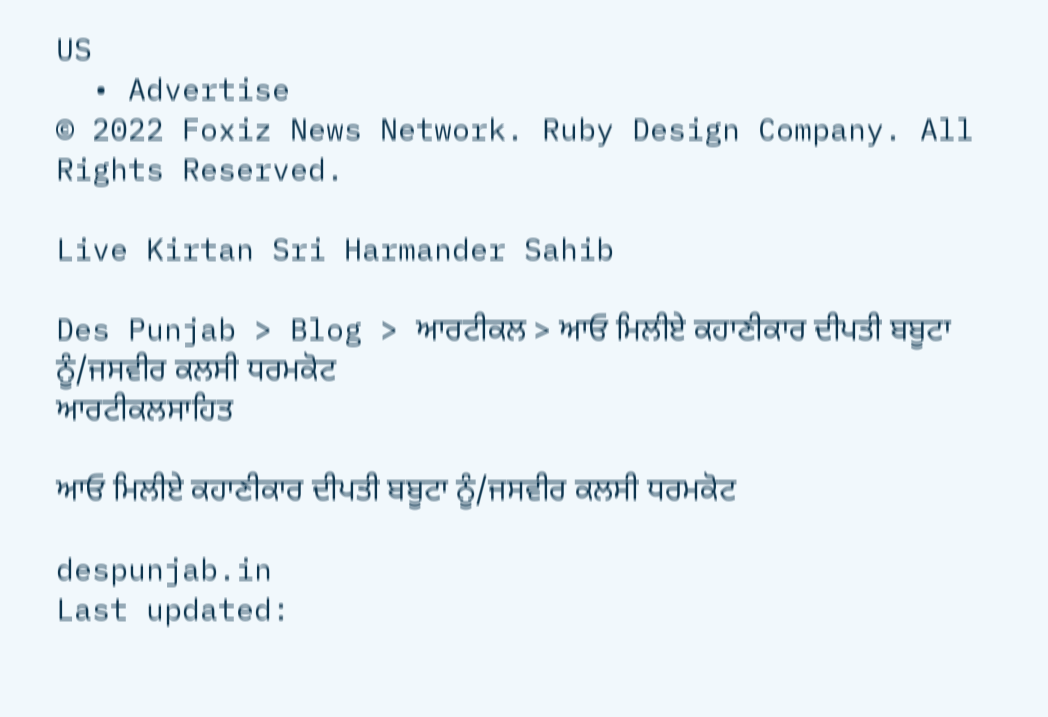US
  • Advertise
© 2022 Foxiz News Network. Ruby Design Company. All Rights Reserved.

Live Kirtan Sri Harmander Sahib

Des Punjab > Blog > ਆਰਟੀਕਲ > ਆਓ ਮਿਲੀਏ ਕਹਾਣੀਕਾਰ ਦੀਪਤੀ ਬਬੂਟਾ ਨੂੰ/ਜਸਵੀਰ ਕਲਸੀ ਧਰਮਕੋਟ
ਆਰਟੀਕਲਸਾਹਿਤ

ਆਓ ਮਿਲੀਏ ਕਹਾਣੀਕਾਰ ਦੀਪਤੀ ਬਬੂਟਾ ਨੂੰ/ਜਸਵੀਰ ਕਲਸੀ ਧਰਮਕੋਟ

despunjab.in
Last updated: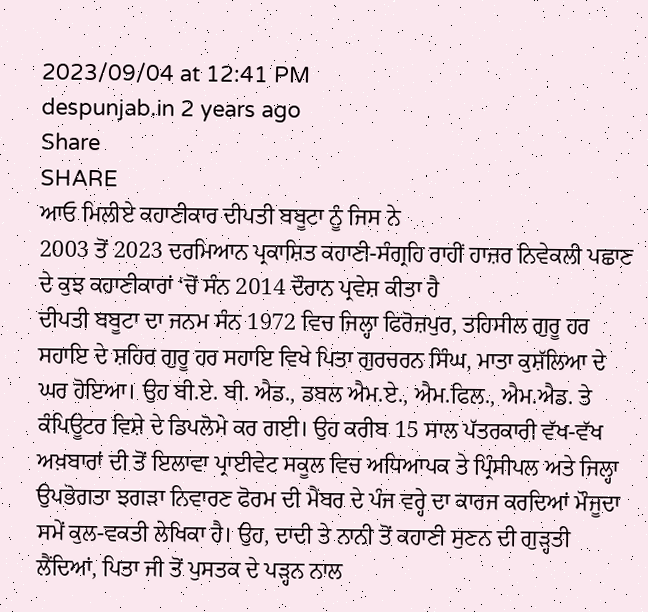2023/09/04 at 12:41 PM
despunjab.in 2 years ago
Share
SHARE
ਆਓ ਮਿਲੀਏ ਕਹਾਣੀਕਾਰ ਦੀਪਤੀ ਬਬੂਟਾ ਨੂੰ ਜਿਸ ਨੇ
2003 ਤੋਂ 2023 ਦਰਮਿਆਨ ਪ੍ਰਕਾਸ਼ਿਤ ਕਹਾਣੀ-ਸੰਗ੍ਰਹਿ ਰਾਹੀਂ ਹਾਜ਼ਰ ਨਿਵੇਕਲੀ ਪਛਾਣ ਦੇ ਕੁਝ ਕਹਾਣੀਕਾਰਾਂ ‘ਚੋਂ ਸੰਨ 2014 ਦੌਰਾਨ ਪ੍ਰਵੇਸ਼ ਕੀਤਾ ਹੈ
ਦੀਪਤੀ ਬਬੂਟਾ ਦਾ ਜਨਮ ਸੰਨ 1972 ਵਿਚ ਜਿਲ੍ਹਾ ਫਿਰੋਜ਼ਪੁਰ, ਤਹਿਸੀਲ ਗੁਰੂ ਹਰ ਸਹਾਇ ਦੇ ਸ਼ਹਿਰ ਗੁਰੂ ਹਰ ਸਹਾਇ ਵਿਖੇ ਪਿਤਾ ਗੁਰਚਰਨ ਸਿੰਘ, ਮਾਤਾ ਕੁਸ਼ੱਲਿਆ ਦੇ ਘਰ ਹੋਇਆ। ਉਹ ਬੀ.ਏ. ਬੀ. ਐਡ., ਡਬਲ ਐਮ.ਏ., ਐਮ.ਫਿਲ., ਐਮ.ਐਡ. ਤੇ ਕੰਪਿਊਟਰ ਵਿਸ਼ੇ ਦੇ ਡਿਪਲੋਮੇ ਕਰ ਗਈ। ਉਹ ਕਰੀਬ 15 ਸਾਲ ਪੱਤਰਕਾਰੀ ਵੱਖ-ਵੱਖ ਅਖ਼ਬਾਰਾਂ ਦੀ ਤੋਂ ਇਲਾਵਾ ਪ੍ਰਾਈਵੇਟ ਸਕੂਲ ਵਿਚ ਅਧਿਆਪਕ ਤੇ ਪ੍ਰਿੰਸੀਪਲ ਅਤੇ ਜਿਲ੍ਹਾ ਉਪਭੋਗਤਾ ਝਗੜਾ ਨਿਵਾਰਣ ਫੋਰਮ ਦੀ ਮੈਂਬਰ ਦੇ ਪੰਜ ਵਰ੍ਹੇ ਦਾ ਕਾਰਜ ਕਰਦਿਆਂ ਮੌਜੂਦਾ ਸਮੇਂ ਕੁਲ-ਵਕਤੀ ਲੇਖਿਕਾ ਹੈ। ਉਹ, ਦਾਦੀ ਤੇ ਨਾਨੀ ਤੋਂ ਕਹਾਣੀ ਸੁਣਨ ਦੀ ਗੁੜ੍ਹਤੀ ਲੈਂਦਿਆਂ, ਪਿਤਾ ਜੀ ਤੋਂ ਪੁਸਤਕ ਦੇ ਪੜ੍ਹਨ ਨਾਲ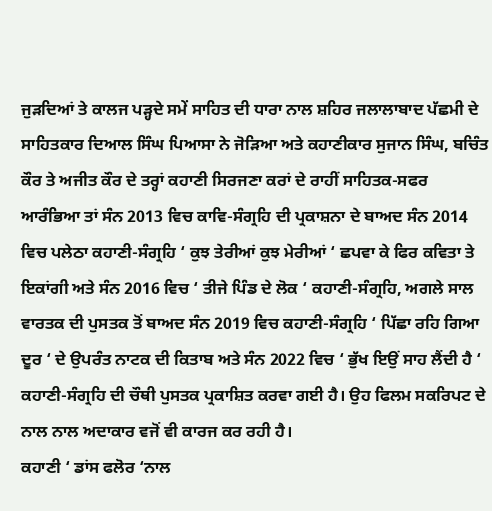ਜੁੜਦਿਆਂ ਤੇ ਕਾਲਜ ਪੜ੍ਹਦੇ ਸਮੇਂ ਸਾਹਿਤ ਦੀ ਧਾਰਾ ਨਾਲ ਸ਼ਹਿਰ ਜਲਾਲਾਬਾਦ ਪੱਛਮੀ ਦੇ ਸਾਹਿਤਕਾਰ ਦਿਆਲ ਸਿੰਘ ਪਿਆਸਾ ਨੇ ਜੋੜਿਆ ਅਤੇ ਕਹਾਣੀਕਾਰ ਸੁਜਾਨ ਸਿੰਘ, ਬਚਿੰਤ ਕੌਰ ਤੇ ਅਜੀਤ ਕੌਰ ਦੇ ਤਰ੍ਹਾਂ ਕਹਾਣੀ ਸਿਰਜਣਾ ਕਰਾਂ ਦੇ ਰਾਹੀਂ ਸਾਹਿਤਕ-ਸਫਰ ਆਰੰਭਿਆ ਤਾਂ ਸੰਨ 2013 ਵਿਚ ਕਾਵਿ-ਸੰਗ੍ਰਹਿ ਦੀ ਪ੍ਰਕਾਸ਼ਨਾ ਦੇ ਬਾਅਦ ਸੰਨ 2014 ਵਿਚ ਪਲੇਠਾ ਕਹਾਣੀ-ਸੰਗ੍ਰਹਿ ‘ ਕੁਝ ਤੇਰੀਆਂ ਕੁਝ ਮੇਰੀਆਂ ‘ ਛਪਵਾ ਕੇ ਫਿਰ ਕਵਿਤਾ ਤੇ ਇਕਾਂਗੀ ਅਤੇ ਸੰਨ 2016 ਵਿਚ ‘ ਤੀਜੇ ਪਿੰਡ ਦੇ ਲੋਕ ‘ ਕਹਾਣੀ-ਸੰਗ੍ਰਹਿ, ਅਗਲੇ ਸਾਲ ਵਾਰਤਕ ਦੀ ਪੁਸਤਕ ਤੋਂ ਬਾਅਦ ਸੰਨ 2019 ਵਿਚ ਕਹਾਣੀ-ਸੰਗ੍ਰਹਿ ‘ ਪਿੱਛਾ ਰਹਿ ਗਿਆ ਦੂਰ ‘ ਦੇ ਉਪਰੰਤ ਨਾਟਕ ਦੀ ਕਿਤਾਬ ਅਤੇ ਸੰਨ 2022 ਵਿਚ ‘ ਭੁੱਖ ਇਉਂ ਸਾਹ ਲੈਂਦੀ ਹੈ ‘ ਕਹਾਣੀ-ਸੰਗ੍ਰਹਿ ਦੀ ਚੌਥੀ ਪੁਸਤਕ ਪ੍ਰਕਾਸ਼ਿਤ ਕਰਵਾ ਗਈ ਹੈ। ਉਹ ਫਿਲਮ ਸਕਰਿਪਟ ਦੇ ਨਾਲ ਨਾਲ ਅਦਾਕਾਰ ਵਜੋਂ ਵੀ ਕਾਰਜ ਕਰ ਰਹੀ ਹੈ।
ਕਹਾਣੀ ‘ ਡਾਂਸ ਫਲੋਰ ‘ਨਾਲ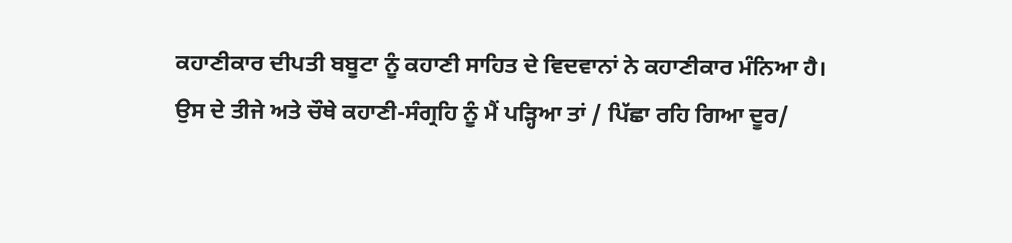ਕਹਾਣੀਕਾਰ ਦੀਪਤੀ ਬਬੂਟਾ ਨੂੰ ਕਹਾਣੀ ਸਾਹਿਤ ਦੇ ਵਿਦਵਾਨਾਂ ਨੇ ਕਹਾਣੀਕਾਰ ਮੰਨਿਆ ਹੈ।
ਉਸ ਦੇ ਤੀਜੇ ਅਤੇ ਚੌਥੇ ਕਹਾਣੀ-ਸੰਗ੍ਰਹਿ ਨੂੰ ਮੈਂ ਪੜ੍ਹਿਆ ਤਾਂ / ਪਿੱਛਾ ਰਹਿ ਗਿਆ ਦੂਰ/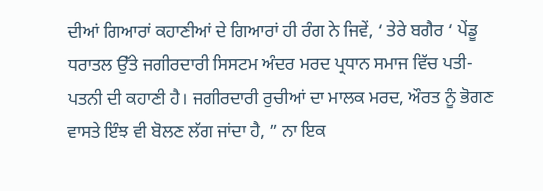ਦੀਆਂ ਗਿਆਰਾਂ ਕਹਾਣੀਆਂ ਦੇ ਗਿਆਰਾਂ ਹੀ ਰੰਗ ਨੇ ਜਿਵੇਂ, ‘ ਤੇਰੇ ਬਗੈਰ ‘ ਪੇਂਡੂ ਧਰਾਤਲ ਉੱਤੇ ਜਗੀਰਦਾਰੀ ਸਿਸਟਮ ਅੰਦਰ ਮਰਦ ਪ੍ਰਧਾਨ ਸਮਾਜ ਵਿੱਚ ਪਤੀ-ਪਤਨੀ ਦੀ ਕਹਾਣੀ ਹੈ। ਜਗੀਰਦਾਰੀ ਰੁਚੀਆਂ ਦਾ ਮਾਲਕ ਮਰਦ, ਔਰਤ ਨੂੰ ਭੋਗਣ ਵਾਸਤੇ ਇੰਝ ਵੀ ਬੋਲਣ ਲੱਗ ਜਾਂਦਾ ਹੈ, ” ਨਾ ਇਕ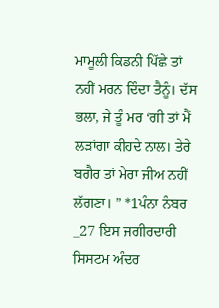ਮਾਮੂਲੀ ਕਿਡਨੀ ਪਿੱਛੇ ਤਾਂ ਨਹੀਂ ਮਰਨ ਦਿੰਦਾ ਤੈਨੂੰ। ਦੱਸ ਭਲਾ, ਜੇ ਤੂੰ ਮਰ ‘ਗੀ ਤਾਂ ਮੈਂ ਲੜਾਂਗਾ ਕੀਹਦੇ ਨਾਲ। ਤੇਰੇ ਬਗੈਰ ਤਾਂ ਮੇਰਾ ਜੀਅ ਨਹੀਂ ਲੱਗਣਾ। ” *1ਪੰਨਾ ਨੰਬਰ _27 ਇਸ ਜਗੀਰਦਾਰੀ ਸਿਸਟਮ ਅੰਦਰ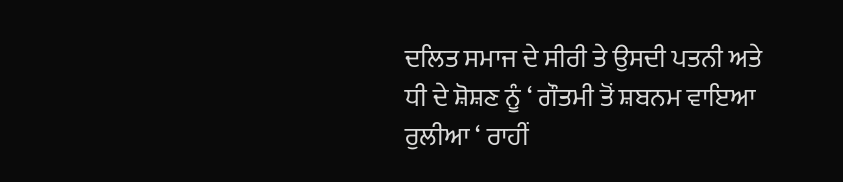ਦਲਿਤ ਸਮਾਜ ਦੇ ਸੀਰੀ ਤੇ ਉਸਦੀ ਪਤਨੀ ਅਤੇ ਧੀ ਦੇ ਸ਼ੋਸ਼ਣ ਨੂੰ ‘ ਗੌਤਮੀ ਤੋਂ ਸ਼ਬਨਮ ਵਾਇਆ ਰੁਲੀਆ ‘ ਰਾਹੀਂ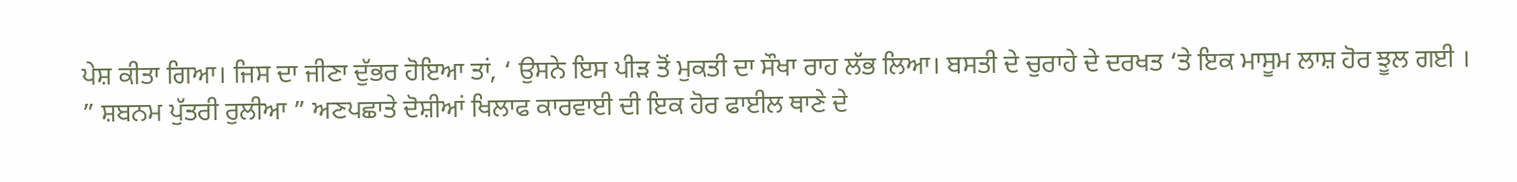ਪੇਸ਼ ਕੀਤਾ ਗਿਆ। ਜਿਸ ਦਾ ਜੀਣਾ ਦੁੱਭਰ ਹੋਇਆ ਤਾਂ, ‘ ਉਸਨੇ ਇਸ ਪੀੜ ਤੋਂ ਮੁਕਤੀ ਦਾ ਸੌਖਾ ਰਾਹ ਲੱਭ ਲਿਆ। ਬਸਤੀ ਦੇ ਚੁਰਾਹੇ ਦੇ ਦਰਖਤ ‘ਤੇ ਇਕ ਮਾਸੂਮ ਲਾਸ਼ ਹੋਰ ਝੂਲ ਗਈ । ” ਸ਼ਬਨਮ ਪੁੱਤਰੀ ਰੁਲੀਆ ” ਅਣਪਛਾਤੇ ਦੋਸ਼ੀਆਂ ਖਿਲਾਫ ਕਾਰਵਾਈ ਦੀ ਇਕ ਹੋਰ ਫਾਈਲ ਥਾਣੇ ਦੇ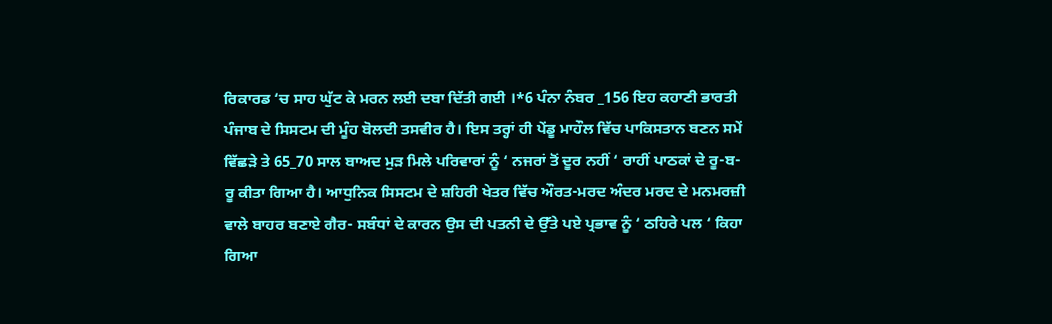ਰਿਕਾਰਡ ‘ਚ ਸਾਹ ਘੁੱਟ ਕੇ ਮਰਨ ਲਈ ਦਬਾ ਦਿੱਤੀ ਗਈ ।*6 ਪੰਨਾ ਨੰਬਰ _156 ਇਹ ਕਹਾਣੀ ਭਾਰਤੀ ਪੰਜਾਬ ਦੇ ਸਿਸਟਮ ਦੀ ਮੂੰਹ ਬੋਲਦੀ ਤਸਵੀਰ ਹੈ। ਇਸ ਤਰ੍ਹਾਂ ਹੀ ਪੇਂਡੂ ਮਾਹੌਲ ਵਿੱਚ ਪਾਕਿਸਤਾਨ ਬਣਨ ਸਮੇਂ ਵਿੱਛੜੇ ਤੇ 65_70 ਸਾਲ ਬਾਅਦ ਮੁੜ ਮਿਲੇ ਪਰਿਵਾਰਾਂ ਨੂੰ ‘ ਨਜਰਾਂ ਤੋਂ ਦੂਰ ਨਹੀਂ ‘ ਰਾਹੀਂ ਪਾਠਕਾਂ ਦੇ ਰੂ-ਬ-ਰੂ ਕੀਤਾ ਗਿਆ ਹੈ। ਆਧੁਨਿਕ ਸਿਸਟਮ ਦੇ ਸ਼ਹਿਰੀ ਖੇਤਰ ਵਿੱਚ ਔਰਤ-ਮਰਦ ਅੰਦਰ ਮਰਦ ਦੇ ਮਨਮਰਜ਼ੀ ਵਾਲੇ ਬਾਹਰ ਬਣਾਏ ਗੈਰ- ਸਬੰਧਾਂ ਦੇ ਕਾਰਨ ਉਸ ਦੀ ਪਤਨੀ ਦੇ ਉੱਤੇ ਪਏ ਪ੍ਰਭਾਵ ਨੂੰ ‘ ਠਹਿਰੇ ਪਲ ‘ ਕਿਹਾ ਗਿਆ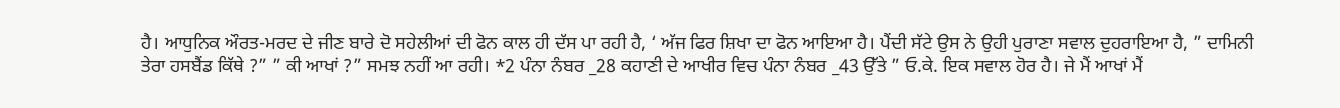ਹੈ। ਆਧੁਨਿਕ ਔਰਤ-ਮਰਦ ਦੇ ਜੀਣ ਬਾਰੇ ਦੋ ਸਹੇਲੀਆਂ ਦੀ ਫੋਨ ਕਾਲ ਹੀ ਦੱਸ ਪਾ ਰਹੀ ਹੈ, ‘ ਅੱਜ ਫਿਰ ਸ਼ਿਖਾ ਦਾ ਫੋਨ ਆਇਆ ਹੈ। ਪੈਂਦੀ ਸੱਟੇ ਉਸ ਨੇ ਉਹੀ ਪੁਰਾਣਾ ਸਵਾਲ ਦੁਹਰਾਇਆ ਹੈ, ” ਦਾਮਿਨੀ ਤੇਰਾ ਹਸਬੈਂਡ ਕਿੱਥੇ ?” ” ਕੀ ਆਖਾਂ ?” ਸਮਝ ਨਹੀਂ ਆ ਰਹੀ। *2 ਪੰਨਾ ਨੰਬਰ _28 ਕਹਾਣੀ ਦੇ ਆਖੀਰ ਵਿਚ ਪੰਨਾ ਨੰਬਰ _43 ਉੱਤੇ ” ਓ.ਕੇ. ਇਕ ਸਵਾਲ ਹੋਰ ਹੈ। ਜੇ ਮੈਂ ਆਖਾਂ ਮੈਂ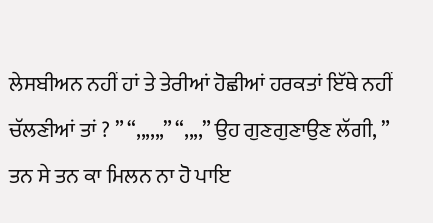ਲੇਸਬੀਅਨ ਨਹੀਂ ਹਾਂ ਤੇ ਤੇਰੀਆਂ ਹੋਛੀਆਂ ਹਰਕਤਾਂ ਇੱਥੇ ਨਹੀਂ ਚੱਲਣੀਆਂ ਤਾਂ ? ” “,,,,,,” “,,,,” ਉਹ ਗੁਣਗੁਣਾਉਣ ਲੱਗੀ, ” ਤਨ ਸੇ ਤਨ ਕਾ ਮਿਲਨ ਨਾ ਹੋ ਪਾਇ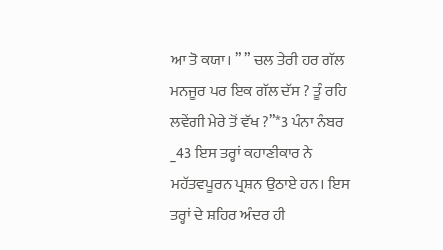ਆ ਤੋ ਕਯਾ। ” ” ਚਲ ਤੇਰੀ ਹਰ ਗੱਲ ਮਨਜੂਰ ਪਰ ਇਕ ਗੱਲ ਦੱਸ ? ਤੂੰ ਰਹਿ ਲਵੇਂਗੀ ਮੇਰੇ ਤੋਂ ਵੱਖ ?”*3 ਪੰਨਾ ਨੰਬਰ _43 ਇਸ ਤਰ੍ਹਾਂ ਕਹਾਣੀਕਾਰ ਨੇ ਮਹੱਤਵਪੂਰਨ ਪ੍ਰਸ਼ਨ ਉਠਾਏ ਹਨ। ਇਸ ਤਰ੍ਹਾਂ ਦੇ ਸ਼ਹਿਰ ਅੰਦਰ ਹੀ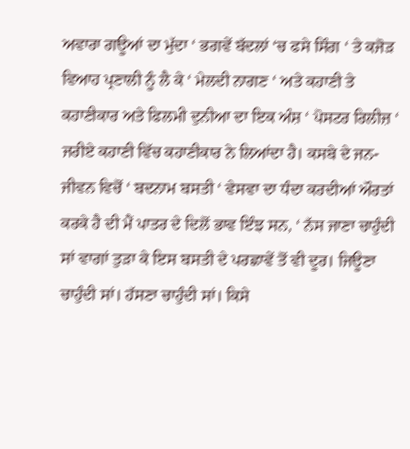ਅਵਾਰਾ ਗਊਆਂ ਦਾ ਮੁੱਦਾ ‘ ਭਗਵੇਂ ਬੱਦਲਾਂ ‘ਚ ਫਸੇ ਸਿੰਗ ‘ ਤੇ ਕਜੋੜ ਵਿਆਹ ਪ੍ਰਣਾਲੀ ਨੂੰ ਲੈ ਕੇ ‘ ਮੇਲਦੀ ਨਾਗਣ ‘ ਅਤੇ ਕਹਾਣੀ ਤੇ ਕਹਾਣੀਕਾਰ ਅਤੇ ਫਿਲਮੀ ਦੁਨੀਆ ਦਾ ਇਕ ਅੰਸ਼ ‘ ਪੋਸਟਰ ਰਿਲੀਜ਼ ‘ ਜਰੀਏ ਕਹਾਣੀ ਵਿੱਚ ਕਹਾਣੀਕਾਰ ਨੇ ਲਿਆਂਦਾ ਹੈ। ਕਸਬੇ ਦੇ ਜਨ-ਜੀਵਨ ਵਿਚੋਂ ‘ ਬਦਨਾਮ ਬਸਤੀ ‘ ਵੇਸਵਾ ਦਾ ਧੰਦਾ ਕਰਦੀਆਂ ਔਰਤਾਂ ਕਰਕੇ ਹੈ ਦੀ ਮੈਂ ਪਾਤਰ ਦੇ ਦਿਲੋਂ ਭਾਵ ਇੰਝ ਸਨ, ‘ ਨੱਸ ਜਾਣਾ ਚਾਹੁੰਦੀ ਸਾਂ ਵਾਗਾਂ ਤੁੜਾ ਕੇ ਇਸ ਬਸਤੀ ਦੇ ਪਰਛਾਵੇਂ ਤੋਂ ਵੀ ਦੂਰ। ਜਿਊਣਾ ਚਾਹੁੰਦੀ ਸਾਂ। ਹੱਸਣਾ ਚਾਹੁੰਦੀ ਸਾਂ। ਕਿਸੇ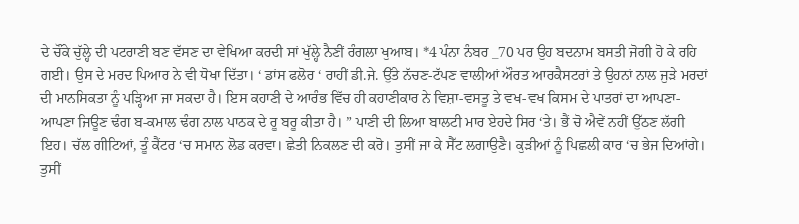ਦੇ ਚੌਂਕੇ ਚੁੱਲ੍ਹੇ ਦੀ ਪਟਰਾਣੀ ਬਣ ਵੱਸਣ ਦਾ ਵੇਖਿਆ ਕਰਦੀ ਸਾਂ ਖੁੱਲ੍ਹੇ ਨੈਣੀਂ ਰੰਗਲਾ ਖੁਆਬ। *4 ਪੰਨਾ ਨੰਬਰ _70 ਪਰ ਉਹ ਬਦਨਾਮ ਬਸਤੀ ਜੋਗੀ ਹੋ ਕੇ ਰਹਿ ਗਈ। ਉਸ ਦੇ ਮਰਦ ਪਿਆਰ ਨੇ ਵੀ ਧੋਖਾ ਦਿੱਤਾ। ‘ ਡਾਂਸ ਫਲੋਰ ‘ ਰਾਹੀਂ ਡੀ.ਜੇ. ਉੱਤੇ ਨੱਚਣ-ਟੱਪਣ ਵਾਲੀਆਂ ਔਰਤ ਆਰਕੈਸਟਰਾਂ ਤੇ ਉਹਨਾਂ ਨਾਲ ਜੁੜੇ ਮਰਦਾਂ ਦੀ ਮਾਨਸਿਕਤਾ ਨੂੰ ਪੜ੍ਹਿਆ ਜਾ ਸਕਦਾ ਹੈ। ਇਸ ਕਹਾਣੀ ਦੇ ਆਰੰਭ ਵਿੱਚ ਹੀ ਕਹਾਣੀਕਾਰ ਨੇ ਵਿਸ਼ਾ-ਵਸਤੂ ਤੇ ਵਖ-ਵਖ ਕਿਸਮ ਦੇ ਪਾਤਰਾਂ ਦਾ ਆਪਣਾ-ਆਪਣਾ ਜਿਊਣ ਢੰਗ ਬ-ਕਮਾਲ ਢੰਗ ਨਾਲ ਪਾਠਕ ਦੇ ਰੂ ਬਰੂ ਕੀਤਾ ਹੈ। ” ਪਾਣੀ ਦੀ ਲਿਆ ਬਾਲਟੀ ਮਾਰ ਏਹਦੇ ਸਿਰ ‘ਤੇ। ਭੈਂ ਚੋ ਐਵੇਂ ਨਹੀਂ ਉੱਠਣ ਲੱਗੀ ਇਹ। ਚੱਲ ਗੀਟਿਆਂ, ਤੂੰ ਕੈਂਟਰ ‘ਚ ਸਮਾਨ ਲੋਡ ਕਰਵਾ। ਛੇਤੀ ਨਿਕਲਣ ਦੀ ਕਰੋ। ਤੁਸੀਂ ਜਾ ਕੇ ਸੈੱਟ ਲਗਾਉਣੈ। ਕੁੜੀਆਂ ਨੂੰ ਪਿਛਲੀ ਕਾਰ ‘ਚ ਭੇਜ ਦਿਆਂਗੇ। ਤੁਸੀਂ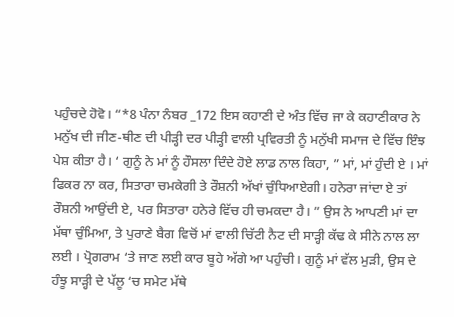ਪਹੁੰਚਦੇ ਹੋਵੋ। “*8 ਪੰਨਾ ਨੰਬਰ _172 ਇਸ ਕਹਾਣੀ ਦੇ ਅੰਤ ਵਿੱਚ ਜਾ ਕੇ ਕਹਾਣੀਕਾਰ ਨੇ ਮਨੁੱਖ ਦੀ ਜੀਣ-ਥੀਣ ਦੀ ਪੀੜ੍ਹੀ ਦਰ ਪੀੜ੍ਹੀ ਵਾਲੀ ਪ੍ਰਵਿਰਤੀ ਨੂੰ ਮਨੁੱਖੀ ਸਮਾਜ ਦੇ ਵਿੱਚ ਇੰਝ ਪੇਸ਼ ਕੀਤਾ ਹੈ। ‘ ਗੁਨੂੰ ਨੇ ਮਾਂ ਨੂੰ ਹੌਸਲਾ ਦਿੰਦੇ ਹੋਏ ਲਾਡ ਨਾਲ ਕਿਹਾ, ” ਮਾਂ, ਮਾਂ ਹੁੰਦੀ ਏ । ਮਾਂ ਫਿਕਰ ਨਾ ਕਰ, ਸਿਤਾਰਾ ਚਮਕੇਗੀ ਤੇ ਰੌਸ਼ਨੀ ਅੱਖਾਂ ਚੁੰਧਿਆਏਗੀ। ਹਨੇਰਾ ਜਾਂਦਾ ਏ ਤਾਂ ਰੌਸ਼ਨੀ ਆਉਂਦੀ ਏ, ਪਰ ਸਿਤਾਰਾ ਹਨੇਰੇ ਵਿੱਚ ਹੀ ਚਮਕਦਾ ਹੈ। ” ਉਸ ਨੇ ਆਪਣੀ ਮਾਂ ਦਾ ਮੱਥਾ ਚੁੰਮਿਆ, ਤੇ ਪੁਰਾਣੇ ਬੈਗ ਵਿਚੋਂ ਮਾਂ ਵਾਲੀ ਚਿੱਟੀ ਨੈਟ ਦੀ ਸਾੜ੍ਹੀ ਕੱਢ ਕੇ ਸੀਨੇ ਨਾਲ ਲਾ ਲਈ । ਪ੍ਰੋਗਰਾਮ ‘ਤੇ ਜਾਣ ਲਈ ਕਾਰ ਬੂਹੇ ਅੱਗੇ ਆ ਪਹੁੰਚੀ। ਗੁਨੂੰ ਮਾਂ ਵੱਲ ਮੁੜੀ, ਉਸ ਦੇ ਹੰਝੂ ਸਾੜ੍ਹੀ ਦੇ ਪੱਲੂ ‘ਚ ਸਮੇਟ ਮੱਥੇ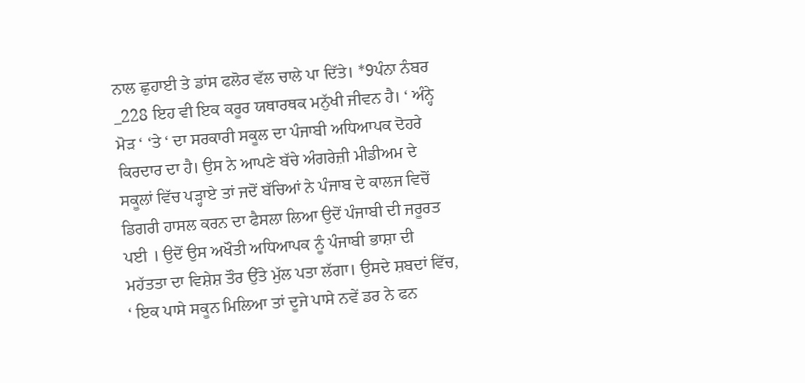ਨਾਲ ਛੁਹਾਈ ਤੇ ਡਾਂਸ ਫਲੋਰ ਵੱਲ ਚਾਲੇ ਪਾ ਦਿੱਤੇ। *9ਪੰਨਾ ਨੰਬਰ _228 ਇਹ ਵੀ ਇਕ ਕਰੂਰ ਯਥਾਰਥਕ ਮਨੁੱਖੀ ਜੀਵਨ ਹੈ। ‘ ਅੰਨ੍ਹੇ ਮੋੜ ‘ ‘ਤੇ ‘ ਦਾ ਸਰਕਾਰੀ ਸਕੂਲ ਦਾ ਪੰਜਾਬੀ ਅਧਿਆਪਕ ਦੋਹਰੇ ਕਿਰਦਾਰ ਦਾ ਹੈ। ਉਸ ਨੇ ਆਪਣੇ ਬੱਚੇ ਅੰਗਰੇਜ਼ੀ ਮੀਡੀਅਮ ਦੇ ਸਕੂਲਾਂ ਵਿੱਚ ਪੜ੍ਹਾਏ ਤਾਂ ਜਦੋਂ ਬੱਚਿਆਂ ਨੇ ਪੰਜਾਬ ਦੇ ਕਾਲਜ ਵਿਚੋਂ ਡਿਗਰੀ ਹਾਸਲ ਕਰਨ ਦਾ ਫੈਸਲਾ ਲਿਆ ਉਦੋਂ ਪੰਜਾਬੀ ਦੀ ਜਰੂਰਤ ਪਈ । ਉਦੋਂ ਉਸ ਅਖੌਤੀ ਅਧਿਆਪਕ ਨੂੰ ਪੰਜਾਬੀ ਭਾਸ਼ਾ ਦੀ ਮਹੱਤਤਾ ਦਾ ਵਿਸ਼ੇਸ਼ ਤੌਰ ਉੱਤੇ ਮੁੱਲ ਪਤਾ ਲੱਗਾ। ਉਸਦੇ ਸ਼ਬਦਾਂ ਵਿੱਚ, ‘ ਇਕ ਪਾਸੇ ਸਕੂਨ ਮਿਲਿਆ ਤਾਂ ਦੂਜੇ ਪਾਸੇ ਨਵੇਂ ਡਰ ਨੇ ਫਨ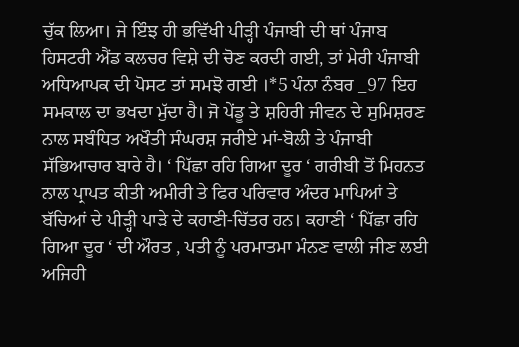ਚੁੱਕ ਲਿਆ। ਜੇ ਇੰਝ ਹੀ ਭਵਿੱਖੀ ਪੀੜ੍ਹੀ ਪੰਜਾਬੀ ਦੀ ਥਾਂ ਪੰਜਾਬ ਹਿਸਟਰੀ ਐਂਡ ਕਲਚਰ ਵਿਸ਼ੇ ਦੀ ਚੋਣ ਕਰਦੀ ਗਈ, ਤਾਂ ਮੇਰੀ ਪੰਜਾਬੀ ਅਧਿਆਪਕ ਦੀ ਪੋਸਟ ਤਾਂ ਸਮਝੋ ਗਈ ।*5 ਪੰਨਾ ਨੰਬਰ _97 ਇਹ ਸਮਕਾਲ ਦਾ ਭਖਦਾ ਮੁੱਦਾ ਹੈ। ਜੋ ਪੇਂਡੂ ਤੇ ਸ਼ਹਿਰੀ ਜੀਵਨ ਦੇ ਸੁਮਿਸ਼ਰਣ ਨਾਲ ਸਬੰਧਿਤ ਅਖੌਤੀ ਸੰਘਰਸ਼ ਜਰੀਏ ਮਾਂ-ਬੋਲੀ ਤੇ ਪੰਜਾਬੀ ਸੱਭਿਆਚਾਰ ਬਾਰੇ ਹੈ। ‘ ਪਿੱਛਾ ਰਹਿ ਗਿਆ ਦੂਰ ‘ ਗਰੀਬੀ ਤੋਂ ਮਿਹਨਤ ਨਾਲ ਪ੍ਰਾਪਤ ਕੀਤੀ ਅਮੀਰੀ ਤੇ ਫਿਰ ਪਰਿਵਾਰ ਅੰਦਰ ਮਾਪਿਆਂ ਤੇ ਬੱਚਿਆਂ ਦੇ ਪੀੜ੍ਹੀ ਪਾੜੇ ਦੇ ਕਹਾਣੀ-ਚਿੱਤਰ ਹਨ। ਕਹਾਣੀ ‘ ਪਿੱਛਾ ਰਹਿ ਗਿਆ ਦੂਰ ‘ ਦੀ ਔਰਤ , ਪਤੀ ਨੂੰ ਪਰਮਾਤਮਾ ਮੰਨਣ ਵਾਲੀ ਜੀਣ ਲਈ ਅਜਿਹੀ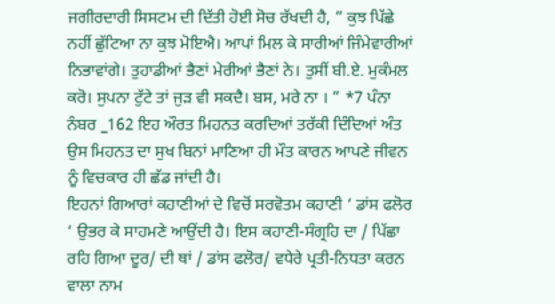ਜਗੀਰਦਾਰੀ ਸਿਸਟਮ ਦੀ ਦਿੱਤੀ ਹੋਈ ਸੋਚ ਰੱਖਦੀ ਹੈ, ” ਕੁਝ ਪਿੱਛੇ ਨਹੀਂ ਛੁੱਟਿਆ ਨਾ ਕੁਝ ਮੋਇਐ। ਆਪਾਂ ਮਿਲ ਕੇ ਸਾਰੀਆਂ ਜਿੰਮੇਵਾਰੀਆਂ ਨਿਭਾਵਾਂਗੇ। ਤੁਹਾਡੀਆਂ ਭੈਣਾਂ ਮੇਰੀਆਂ ਭੈਣਾਂ ਨੇ। ਤੁਸੀਂ ਬੀ.ਏ. ਮੁਕੰਮਲ ਕਰੋ। ਸੁਪਨਾ ਟੁੱਟੇ ਤਾਂ ਜੁੜ ਵੀ ਸਕਦੈ। ਬਸ, ਮਰੇ ਨਾ । ” *7 ਪੰਨਾ ਨੰਬਰ _162 ਇਹ ਔਰਤ ਮਿਹਨਤ ਕਰਦਿਆਂ ਤਰੱਕੀ ਦਿੰਦਿਆਂ ਅੰਤ ਉਸ ਮਿਹਨਤ ਦਾ ਸੁਖ ਬਿਨਾਂ ਮਾਣਿਆ ਹੀ ਮੌਤ ਕਾਰਨ ਆਪਣੇ ਜੀਵਨ ਨੂੰ ਵਿਚਕਾਰ ਹੀ ਛੱਡ ਜਾਂਦੀ ਹੈ।
ਇਹਨਾਂ ਗਿਆਰਾਂ ਕਹਾਣੀਆਂ ਦੇ ਵਿਚੋਂ ਸਰਵੋਤਮ ਕਹਾਣੀ ‘ ਡਾਂਸ ਫਲੋਰ ‘ ਉਭਰ ਕੇ ਸਾਹਮਣੇ ਆਉਂਦੀ ਹੈ। ਇਸ ਕਹਾਣੀ-ਸੰਗ੍ਰਹਿ ਦਾ / ਪਿੱਛਾ ਰਹਿ ਗਿਆ ਦੂਰ/ ਦੀ ਥਾਂ / ਡਾਂਸ ਫਲੋਰ/ ਵਧੇਰੇ ਪ੍ਰਤੀ-ਨਿਧਤਾ ਕਰਨ ਵਾਲਾ ਨਾਮ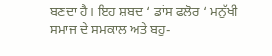ਬਣਦਾ ਹੈ। ਇਹ ਸ਼ਬਦ ‘ ਡਾਂਸ ਫਲੋਰ ‘ ਮਨੁੱਖੀ ਸਮਾਜ ਦੇ ਸਮਕਾਲ ਅਤੇ ਬਹੁ-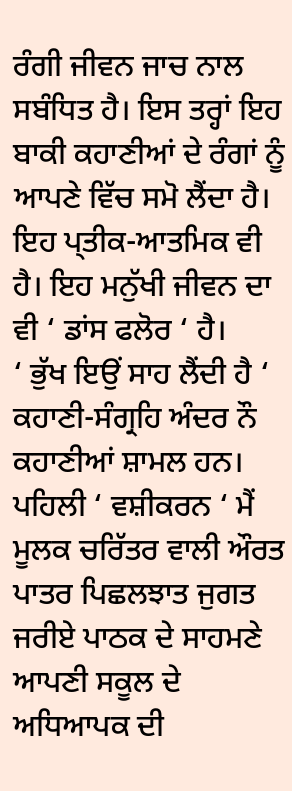ਰੰਗੀ ਜੀਵਨ ਜਾਚ ਨਾਲ ਸਬੰਧਿਤ ਹੈ। ਇਸ ਤਰ੍ਹਾਂ ਇਹ ਬਾਕੀ ਕਹਾਣੀਆਂ ਦੇ ਰੰਗਾਂ ਨੂੰ ਆਪਣੇ ਵਿੱਚ ਸਮੋ ਲੈਂਦਾ ਹੈ। ਇਹ ਪ੍ਤੀਕ-ਆਤਮਿਕ ਵੀ ਹੈ। ਇਹ ਮਨੁੱਖੀ ਜੀਵਨ ਦਾ ਵੀ ‘ ਡਾਂਸ ਫਲੋਰ ‘ ਹੈ।
‘ ਭੁੱਖ ਇਉਂ ਸਾਹ ਲੈਂਦੀ ਹੈ ‘ ਕਹਾਣੀ-ਸੰਗ੍ਰਹਿ ਅੰਦਰ ਨੌ ਕਹਾਣੀਆਂ ਸ਼ਾਮਲ ਹਨ। ਪਹਿਲੀ ‘ ਵਸ਼ੀਕਰਨ ‘ ਮੈਂ ਮੂਲਕ ਚਰਿੱਤਰ ਵਾਲੀ ਔਰਤ ਪਾਤਰ ਪਿਛਲਝਾਤ ਜੁਗਤ ਜਰੀਏ ਪਾਠਕ ਦੇ ਸਾਹਮਣੇ ਆਪਣੀ ਸਕੂਲ ਦੇ ਅਧਿਆਪਕ ਦੀ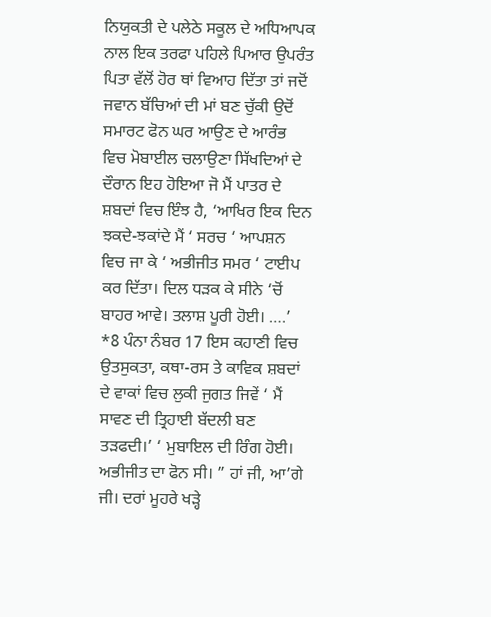ਨਿਯੁਕਤੀ ਦੇ ਪਲੇਠੇ ਸਕੂਲ ਦੇ ਅਧਿਆਪਕ ਨਾਲ ਇਕ ਤਰਫਾ ਪਹਿਲੇ ਪਿਆਰ ਉਪਰੰਤ ਪਿਤਾ ਵੱਲੋਂ ਹੋਰ ਥਾਂ ਵਿਆਹ ਦਿੱਤਾ ਤਾਂ ਜਦੋਂ ਜਵਾਨ ਬੱਚਿਆਂ ਦੀ ਮਾਂ ਬਣ ਚੁੱਕੀ ਉਦੋਂ ਸਮਾਰਟ ਫੋਨ ਘਰ ਆਉਣ ਦੇ ਆਰੰਭ ਵਿਚ ਮੋਬਾਈਲ ਚਲਾਉਣਾ ਸਿੱਖਦਿਆਂ ਦੇ ਦੌਰਾਨ ਇਹ ਹੋਇਆ ਜੋ ਮੈਂ ਪਾਤਰ ਦੇ ਸ਼ਬਦਾਂ ਵਿਚ ਇੰਝ ਹੈ, ‘ਆਖਿਰ ਇਕ ਦਿਨ ਝਕਦੇ-ਝਕਾਂਦੇ ਮੈਂ ‘ ਸਰਚ ‘ ਆਪਸ਼ਨ ਵਿਚ ਜਾ ਕੇ ‘ ਅਭੀਜੀਤ ਸਮਰ ‘ ਟਾਈਪ ਕਰ ਦਿੱਤਾ। ਦਿਲ ਧੜਕ ਕੇ ਸੀਨੇ ‘ਚੋਂ ਬਾਹਰ ਆਵੇ। ਤਲਾਸ਼ ਪੂਰੀ ਹੋਈ। ….’ *8 ਪੰਨਾ ਨੰਬਰ 17 ਇਸ ਕਹਾਣੀ ਵਿਚ ਉਤਸੁਕਤਾ, ਕਥਾ-ਰਸ ਤੇ ਕਾਵਿਕ ਸ਼ਬਦਾਂ ਦੇ ਵਾਕਾਂ ਵਿਚ ਲੁਕੀ ਜੁਗਤ ਜਿਵੇਂ ‘ ਮੈਂ ਸਾਵਣ ਦੀ ਤ੍ਰਿਹਾਈ ਬੱਦਲੀ ਬਣ ਤੜਫਦੀ।’ ‘ ਮੁਬਾਇਲ ਦੀ ਰਿੰਗ ਹੋਈ। ਅਭੀਜੀਤ ਦਾ ਫੋਨ ਸੀ। ” ਹਾਂ ਜੀ, ਆ’ਗੇ ਜੀ। ਦਰਾਂ ਮੂਹਰੇ ਖੜ੍ਹੇ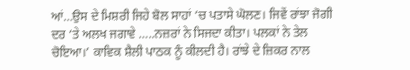ਆਂ…ਉਸ ਦੇ ਮਿਸ਼ਰੀ ਜਿਹੇ ਬੋਲ ਸਾਹਾਂ ‘ਚ ਪਤਾਸੇ ਘੋਲਣ। ਜਿਵੇਂ ਰਾਂਝਾ ਜੋਗੀ ਦਰ ‘ਤੇ ਅਲਖ ਜਗਾਵੇ …..ਨਜ਼ਰਾਂ ਨੇ ਸਿਜਦਾ ਕੀਤਾ। ਪਲਕਾਂ ਨੇ ਤੇਲ ਚੋਇਆ।’ ਕਾਵਿਕ ਸ਼ੈਲੀ ਪਾਠਕ ਨੂੰ ਕੀਲਦੀ ਹੈ। ਰਾਂਝੇ ਦੇ ਜ਼ਿਕਰ ਨਾਲ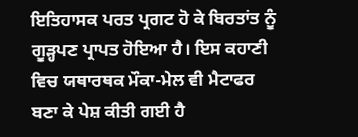ਇਤਿਹਾਸਕ ਪਰਤ ਪ੍ਰਗਟ ਹੋ ਕੇ ਬਿਰਤਾਂਤ ਨੂੰ ਗੂੜ੍ਹਪਣ ਪ੍ਰਾਪਤ ਹੋਇਆ ਹੈ। ਇਸ ਕਹਾਣੀ ਵਿਚ ਯਥਾਰਥਕ ਮੌਕਾ-ਮੇਲ ਵੀ ਮੈਟਾਫਰ ਬਣਾ ਕੇ ਪੇਸ਼ ਕੀਤੀ ਗਈ ਹੈ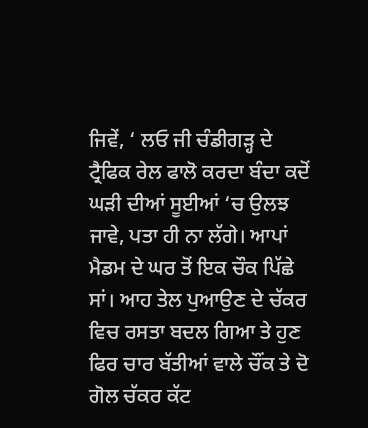ਜਿਵੇਂ, ‘ ਲਓ ਜੀ ਚੰਡੀਗੜ੍ਹ ਦੇ ਟ੍ਰੈਫਿਕ ਰੇਲ ਫਾਲੋ ਕਰਦਾ ਬੰਦਾ ਕਦੋਂ ਘੜੀ ਦੀਆਂ ਸੂਈਆਂ ‘ਚ ਉਲਝ ਜਾਵੇ, ਪਤਾ ਹੀ ਨਾ ਲੱਗੇ। ਆਪਾਂ ਮੈਡਮ ਦੇ ਘਰ ਤੋਂ ਇਕ ਚੌਕ ਪਿੱਛੇ ਸਾਂ। ਆਹ ਤੇਲ ਪੁਆਉਣ ਦੇ ਚੱਕਰ ਵਿਚ ਰਸਤਾ ਬਦਲ ਗਿਆ ਤੇ ਹੁਣ ਫਿਰ ਚਾਰ ਬੱਤੀਆਂ ਵਾਲੇ ਚੌਂਕ ਤੇ ਦੋ ਗੋਲ ਚੱਕਰ ਕੱਟ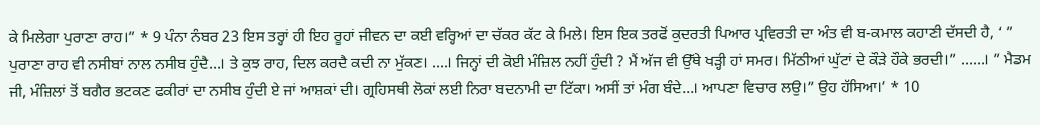ਕੇ ਮਿਲੇਗਾ ਪੁਰਾਣਾ ਰਾਹ।” * 9 ਪੰਨਾ ਨੰਬਰ 23 ਇਸ ਤਰ੍ਹਾਂ ਹੀ ਇਹ ਰੂਹਾਂ ਜੀਵਨ ਦਾ ਕਈ ਵਰ੍ਹਿਆਂ ਦਾ ਚੱਕਰ ਕੱਟ ਕੇ ਮਿਲੇ। ਇਸ ਇਕ ਤਰਫੋਂ ਕੁਦਰਤੀ ਪਿਆਰ ਪ੍ਰਵਿਰਤੀ ਦਾ ਅੰਤ ਵੀ ਬ-ਕਮਾਲ ਕਹਾਣੀ ਦੱਸਦੀ ਹੈ, ‘ ” ਪੁਰਾਣਾ ਰਾਹ ਵੀ ਨਸੀਬਾਂ ਨਾਲ ਨਸੀਬ ਹੁੰਦੈ…। ਤੇ ਕੁਝ ਰਾਹ, ਦਿਲ ਕਰਦੈ ਕਦੀ ਨਾ ਮੁੱਕਣ। ….। ਜਿਨ੍ਹਾਂ ਦੀ ਕੋਈ ਮੰਜ਼ਿਲ ਨਹੀਂ ਹੁੰਦੀ ? ਮੈਂ ਅੱਜ ਵੀ ਉੱਥੇ ਖੜ੍ਹੀ ਹਾਂ ਸਮਰ। ਮਿੱਠੀਆਂ ਘੁੱਟਾਂ ਦੇ ਕੌੜੇ ਹੌਕੇ ਭਰਦੀ।” ……। ” ਮੈਡਮ ਜੀ, ਮੰਜ਼ਿਲਾਂ ਤੋਂ ਬਗੈਰ ਭਟਕਣ ਫਕੀਰਾਂ ਦਾ ਨਸੀਬ ਹੁੰਦੀ ਏ ਜਾਂ ਆਸ਼ਕਾਂ ਦੀ। ਗ੍ਰਹਿਸਥੀ ਲੋਕਾਂ ਲਈ ਨਿਰਾ ਬਦਨਾਮੀ ਦਾ ਟਿੱਕਾ। ਅਸੀਂ ਤਾਂ ਮੰਗ ਬੰਦੇ…। ਆਪਣਾ ਵਿਚਾਰ ਲਉ।” ਉਹ ਹੱਸਿਆ।’ * 10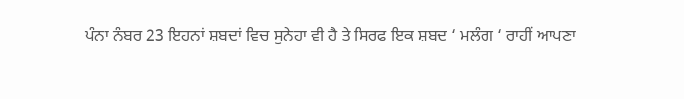ਪੰਨਾ ਨੰਬਰ 23 ਇਹਨਾਂ ਸ਼ਬਦਾਂ ਵਿਚ ਸੁਨੇਹਾ ਵੀ ਹੈ ਤੇ ਸਿਰਫ ਇਕ ਸ਼ਬਦ ‘ ਮਲੰਗ ‘ ਰਾਹੀਂ ਆਪਣਾ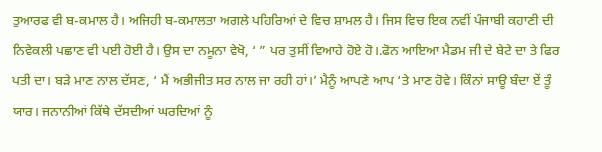ਤੁਆਰਫ ਵੀ ਬ-ਕਮਾਲ ਹੈ। ਅਜਿਹੀ ਬ-ਕਮਾਲਤਾ ਅਗਲੇ ਪਹਿਰਿਆਂ ਦੇ ਵਿਚ ਸ਼ਾਮਲ ਹੈ। ਜਿਸ ਵਿਚ ਇਕ ਨਵੀਂ ਪੰਜਾਬੀ ਕਹਾਣੀ ਦੀ ਨਿਵੇਕਲੀ ਪਛਾਣ ਵੀ ਪਈ ਹੋਈ ਹੈ। ਉਸ ਦਾ ਨਮੂਨਾ ਵੇਖੋ, ‘ ” ਪਰ ਤੁਸੀਂ ਵਿਆਹੇ ਹੋਏ ਹੋ।.ਫੋਨ ਆਇਆ ਮੈਡਮ ਜੀ ਦੇ ਬੇਟੇ ਦਾ ਤੇ ਫਿਰ ਪਤੀ ਦਾ। ਬੜੇ ਮਾਣ ਨਾਲ ਦੱਸਣ, ‘ ਮੈਂ ਅਭੀਜੀਤ ਸਰ ਨਾਲ ਜਾ ਰਹੀ ਹਾਂ।’ ਮੈਨੂੰ ਆਪਣੇ ਆਪ ‘ਤੇ ਮਾਣ ਹੋਵੇ। ਕਿੰਨਾਂ ਸਾਊ ਬੰਦਾ ਏਂ ਤੂੰ ਯਾਰ। ਜਨਾਨੀਆਂ ਕਿੱਥੇ ਦੱਸਦੀਆਂ ਘਰਦਿਆਂ ਨੂੰ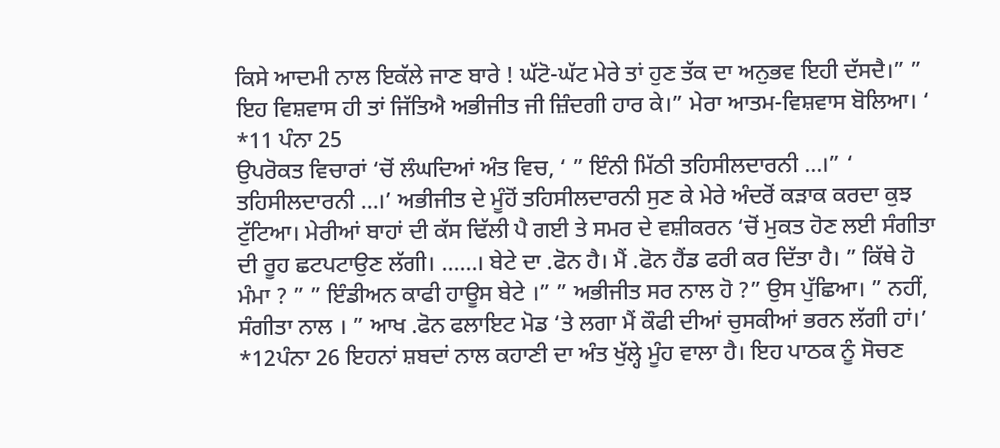ਕਿਸੇ ਆਦਮੀ ਨਾਲ ਇਕੱਲੇ ਜਾਣ ਬਾਰੇ ! ਘੱਟੋ-ਘੱਟ ਮੇਰੇ ਤਾਂ ਹੁਣ ਤੱਕ ਦਾ ਅਨੁਭਵ ਇਹੀ ਦੱਸਦੈ।” ” ਇਹ ਵਿਸ਼ਵਾਸ ਹੀ ਤਾਂ ਜਿੱਤਿਐ ਅਭੀਜੀਤ ਜੀ ਜ਼ਿੰਦਗੀ ਹਾਰ ਕੇ।” ਮੇਰਾ ਆਤਮ-ਵਿਸ਼ਵਾਸ ਬੋਲਿਆ। ‘ *11 ਪੰਨਾ 25
ਉਪਰੋਕਤ ਵਿਚਾਰਾਂ ‘ਚੋਂ ਲੰਘਦਿਆਂ ਅੰਤ ਵਿਚ, ‘ ” ਇੰਨੀ ਮਿੱਠੀ ਤਹਿਸੀਲਦਾਰਨੀ …।” ‘ ਤਹਿਸੀਲਦਾਰਨੀ …।’ ਅਭੀਜੀਤ ਦੇ ਮੂੰਹੋਂ ਤਹਿਸੀਲਦਾਰਨੀ ਸੁਣ ਕੇ ਮੇਰੇ ਅੰਦਰੋਂ ਕੜਾਕ ਕਰਦਾ ਕੁਝ ਟੁੱਟਿਆ। ਮੇਰੀਆਂ ਬਾਹਾਂ ਦੀ ਕੱਸ ਢਿੱਲੀ ਪੈ ਗਈ ਤੇ ਸਮਰ ਦੇ ਵਸ਼ੀਕਰਨ ‘ਚੋਂ ਮੁਕਤ ਹੋਣ ਲਈ ਸੰਗੀਤਾ ਦੀ ਰੂਹ ਛਟਪਟਾਉਣ ਲੱਗੀ। ……। ਬੇਟੇ ਦਾ .ਫੋਨ ਹੈ। ਮੈਂ .ਫੋਨ ਹੈਂਡ ਫਰੀ ਕਰ ਦਿੱਤਾ ਹੈ। ” ਕਿੱਥੇ ਹੋ ਮੰਮਾ ? ” ” ਇੰਡੀਅਨ ਕਾਫੀ ਹਾਊਸ ਬੇਟੇ ।” ” ਅਭੀਜੀਤ ਸਰ ਨਾਲ ਹੋ ?” ਉਸ ਪੁੱਛਿਆ। ” ਨਹੀਂ, ਸੰਗੀਤਾ ਨਾਲ । ” ਆਖ .ਫੋਨ ਫਲਾਇਟ ਮੋਡ ‘ਤੇ ਲਗਾ ਮੈਂ ਕੌਫੀ ਦੀਆਂ ਚੁਸਕੀਆਂ ਭਰਨ ਲੱਗੀ ਹਾਂ।’ *12ਪੰਨਾ 26 ਇਹਨਾਂ ਸ਼ਬਦਾਂ ਨਾਲ ਕਹਾਣੀ ਦਾ ਅੰਤ ਖੁੱਲ੍ਹੇ ਮੂੰਹ ਵਾਲਾ ਹੈ। ਇਹ ਪਾਠਕ ਨੂੰ ਸੋਚਣ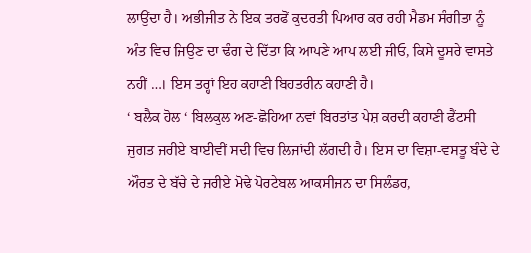ਲਾਉਂਦਾ ਹੈ। ਅਭੀਜੀਤ ਨੇ ਇਕ ਤਰਫੋਂ ਕੁਦਰਤੀ ਪਿਆਰ ਕਰ ਰਹੀ ਮੈਡਮ ਸੰਗੀਤਾ ਨੂੰ ਅੰਤ ਵਿਚ ਜਿਉਣ ਦਾ ਢੰਗ ਦੇ ਦਿੱਤਾ ਕਿ ਆਪਣੇ ਆਪ ਲਈ ਜੀਓ, ਕਿਸੇ ਦੂਸਰੇ ਵਾਸਤੇ ਨਹੀਂ …। ਇਸ ਤਰ੍ਹਾਂ ਇਹ ਕਹਾਣੀ ਬਿਹਤਰੀਨ ਕਹਾਣੀ ਹੈ।
‘ ਬਲੈਕ ਹੋਲ ‘ ਬਿਲਕੁਲ ਅਣ-ਛੋਹਿਆ ਨਵਾਂ ਬਿਰਤਾਂਤ ਪੇਸ਼ ਕਰਦੀ ਕਹਾਣੀ ਫੈਂਟਸੀ ਜੁਗਤ ਜਰੀਏ ਬਾਈਵੀਂ ਸਦੀ ਵਿਚ ਲਿਜਾਂਦੀ ਲੱਗਦੀ ਹੈ। ਇਸ ਦਾ ਵਿਸ਼ਾ-ਵਸਤੂ ਬੰਦੇ ਦੇ ਔਰਤ ਦੇ ਬੱਚੇ ਦੇ ਜਰੀਏ ਮੋਢੇ ਪੋਰਟੇਬਲ ਆਕਸੀਜਨ ਦਾ ਸਿਲੰਡਰ,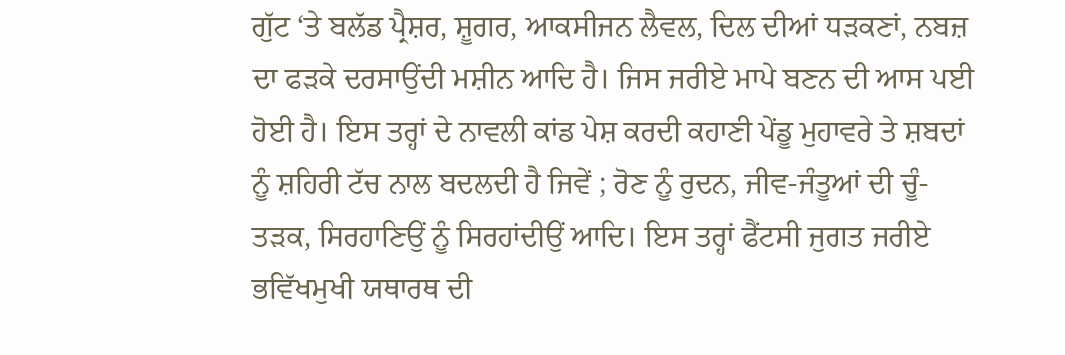ਗੁੱਟ ‘ਤੇ ਬਲੱਡ ਪ੍ਰੈਸ਼ਰ, ਸ਼ੂਗਰ, ਆਕਸੀਜਨ ਲੈਵਲ, ਦਿਲ ਦੀਆਂ ਧੜਕਣਾਂ, ਨਬਜ਼ ਦਾ ਫੜਕੇ ਦਰਸਾਉਂਦੀ ਮਸ਼ੀਨ ਆਦਿ ਹੈ। ਜਿਸ ਜਰੀਏ ਮਾਪੇ ਬਣਨ ਦੀ ਆਸ ਪਈ ਹੋਈ ਹੈ। ਇਸ ਤਰ੍ਹਾਂ ਦੇ ਨਾਵਲੀ ਕਾਂਡ ਪੇਸ਼ ਕਰਦੀ ਕਹਾਣੀ ਪੇਂਡੂ ਮੁਹਾਵਰੇ ਤੇ ਸ਼ਬਦਾਂ ਨੂੰ ਸ਼ਹਿਰੀ ਟੱਚ ਨਾਲ ਬਦਲਦੀ ਹੈ ਜਿਵੇਂ ; ਰੋਣ ਨੂੰ ਰੁਦਨ, ਜੀਵ-ਜੰਤੂਆਂ ਦੀ ਚੂੰ-ਤੜਕ, ਸਿਰਹਾਣਿਉਂ ਨੂੰ ਸਿਰਹਾਂਦੀਉਂ ਆਦਿ। ਇਸ ਤਰ੍ਹਾਂ ਫੈਂਟਸੀ ਜੁਗਤ ਜਰੀਏ ਭਵਿੱਖਮੁਖੀ ਯਥਾਰਥ ਦੀ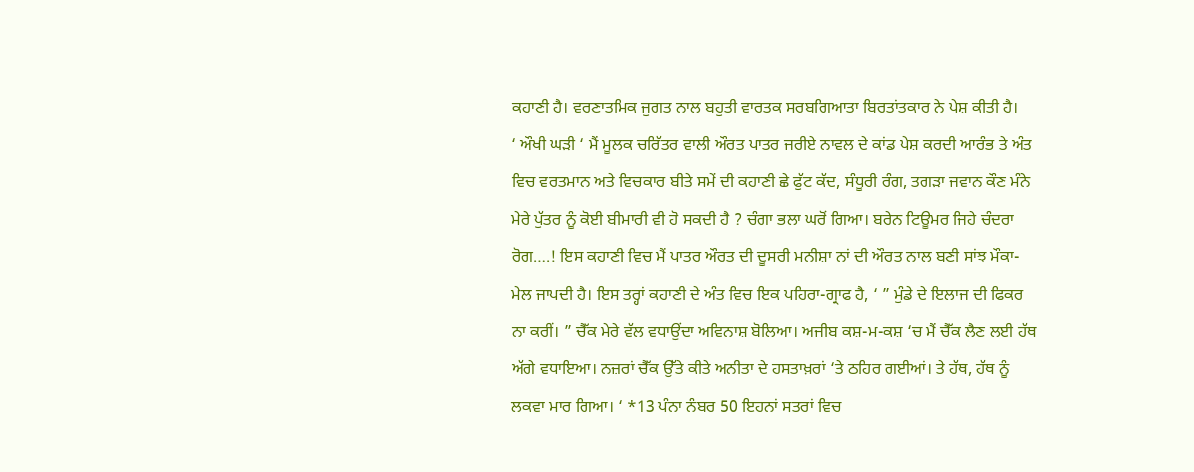ਕਹਾਣੀ ਹੈ। ਵਰਣਾਤਮਿਕ ਜੁਗਤ ਨਾਲ ਬਹੁਤੀ ਵਾਰਤਕ ਸਰਬਗਿਆਤਾ ਬਿਰਤਾਂਤਕਾਰ ਨੇ ਪੇਸ਼ ਕੀਤੀ ਹੈ।
‘ ਔਖੀ ਘੜੀ ‘ ਮੈਂ ਮੂਲਕ ਚਰਿੱਤਰ ਵਾਲੀ ਔਰਤ ਪਾਤਰ ਜਰੀਏ ਨਾਵਲ ਦੇ ਕਾਂਡ ਪੇਸ਼ ਕਰਦੀ ਆਰੰਭ ਤੇ ਅੰਤ ਵਿਚ ਵਰਤਮਾਨ ਅਤੇ ਵਿਚਕਾਰ ਬੀਤੇ ਸਮੇਂ ਦੀ ਕਹਾਣੀ ਛੇ ਫੁੱਟ ਕੱਦ, ਸੰਧੂਰੀ ਰੰਗ, ਤਗੜਾ ਜਵਾਨ ਕੌਣ ਮੰਨੇ ਮੇਰੇ ਪੁੱਤਰ ਨੂੰ ਕੋਈ ਬੀਮਾਰੀ ਵੀ ਹੋ ਸਕਦੀ ਹੈ ? ਚੰਗਾ ਭਲਾ ਘਰੋਂ ਗਿਆ। ਬਰੇਨ ਟਿਊਮਰ ਜਿਹੇ ਚੰਦਰਾ ਰੋਗ….! ਇਸ ਕਹਾਣੀ ਵਿਚ ਮੈਂ ਪਾਤਰ ਔਰਤ ਦੀ ਦੂਸਰੀ ਮਨੀਸ਼ਾ ਨਾਂ ਦੀ ਔਰਤ ਨਾਲ ਬਣੀ ਸਾਂਝ ਮੌਕਾ-ਮੇਲ ਜਾਪਦੀ ਹੈ। ਇਸ ਤਰ੍ਹਾਂ ਕਹਾਣੀ ਦੇ ਅੰਤ ਵਿਚ ਇਕ ਪਹਿਰਾ-ਗ੍ਰਾਫ ਹੈ, ‘ ” ਮੁੰਡੇ ਦੇ ਇਲਾਜ ਦੀ ਫਿਕਰ ਨਾ ਕਰੀਂ। ” ਚੈੱਕ ਮੇਰੇ ਵੱਲ ਵਧਾਉਂਦਾ ਅਵਿਨਾਸ਼ ਬੋਲਿਆ। ਅਜੀਬ ਕਸ਼-ਮ-ਕਸ਼ ‘ਚ ਮੈਂ ਚੈੱਕ ਲੈਣ ਲਈ ਹੱਥ ਅੱਗੇ ਵਧਾਇਆ। ਨਜ਼ਰਾਂ ਚੈੱਕ ਉੱਤੇ ਕੀਤੇ ਅਨੀਤਾ ਦੇ ਹਸਤਾਖ਼ਰਾਂ ‘ਤੇ ਠਹਿਰ ਗਈਆਂ। ਤੇ ਹੱਥ, ਹੱਥ ਨੂੰ ਲਕਵਾ ਮਾਰ ਗਿਆ। ‘ *13 ਪੰਨਾ ਨੰਬਰ 50 ਇਹਨਾਂ ਸਤਰਾਂ ਵਿਚ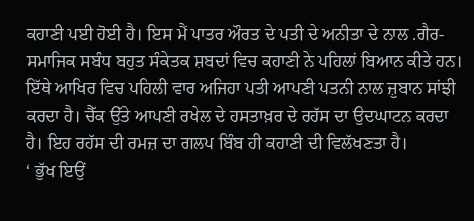ਕਹਾਣੀ ਪਈ ਹੋਈ ਹੈ। ਇਸ ਮੈਂ ਪਾਤਰ ਔਰਤ ਦੇ ਪਤੀ ਦੇ ਅਨੀਤਾ ਦੇ ਨਾਲ .ਗੈਰ-ਸਮਾਜਿਕ ਸਬੰਧ ਬਹੁਤ ਸੰਕੇਤਕ ਸ਼ਬਦਾਂ ਵਿਚ ਕਹਾਣੀ ਨੇ ਪਹਿਲਾਂ ਬਿਆਨ ਕੀਤੇ ਹਨ। ਇੱਥੇ ਆਖਿਰ ਵਿਚ ਪਹਿਲੀ ਵਾਰ ਅਜਿਹਾ ਪਤੀ ਆਪਣੀ ਪਤਨੀ ਨਾਲ ਜ਼ੁਬਾਨ ਸਾਂਝੀ ਕਰਦਾ ਹੈ। ਚੈੱਕ ਉੱਤੇ ਆਪਣੀ ਰਖੇਲ ਦੇ ਹਸਤਾਖ਼ਰ ਦੇ ਰਹੱਸ ਦਾ ਉਦਘਾਟਨ ਕਰਦਾ ਹੈ। ਇਹ ਰਹੱਸ ਦੀ ਰਮਜ਼ ਦਾ ਗਲਪ ਬਿੰਬ ਹੀ ਕਹਾਣੀ ਦੀ ਵਿਲੱਖਣਤਾ ਹੈ।
‘ ਭੁੱਖ ਇਉਂ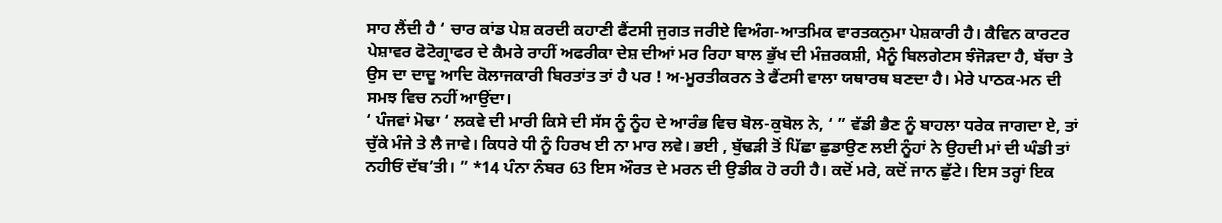ਸਾਹ ਲੈਂਦੀ ਹੈ ‘ ਚਾਰ ਕਾਂਡ ਪੇਸ਼ ਕਰਦੀ ਕਹਾਣੀ ਫੈਂਟਸੀ ਜੁਗਤ ਜਰੀਏ ਵਿਅੰਗ-ਆਤਮਿਕ ਵਾਰਤਕਨੁਮਾ ਪੇਸ਼ਕਾਰੀ ਹੈ। ਕੈਵਿਨ ਕਾਰਟਰ ਪੇਸ਼ਾਵਰ ਫੋਟੋਗ੍ਰਾਫਰ ਦੇ ਕੈਮਰੇ ਰਾਹੀਂ ਅਫਰੀਕਾ ਦੇਸ਼ ਦੀਆਂ ਮਰ ਰਿਹਾ ਬਾਲ ਭੁੱਖ ਦੀ ਮੰਜ਼ਰਕਸ਼ੀ, ਮੈਨੂੰ ਬਿਲਗੇਟਸ ਝੰਜੋੜਦਾ ਹੈ, ਬੱਚਾ ਤੇ ਉਸ ਦਾ ਦਾਦੂ ਆਦਿ ਕੋਲਾਜਕਾਰੀ ਬਿਰਤਾਂਤ ਤਾਂ ਹੈ ਪਰ ! ਅ-ਮੂਰਤੀਕਰਨ ਤੇ ਫੈਂਟਸੀ ਵਾਲਾ ਯਥਾਰਥ ਬਣਦਾ ਹੈ। ਮੇਰੇ ਪਾਠਕ-ਮਨ ਦੀ ਸਮਝ ਵਿਚ ਨਹੀਂ ਆਉਂਦਾ।
‘ ਪੰਜਵਾਂ ਮੋਢਾ ‘ ਲਕਵੇ ਦੀ ਮਾਰੀ ਕਿਸੇ ਦੀ ਸੱਸ ਨੂੰ ਨੂੰਹ ਦੇ ਆਰੰਭ ਵਿਚ ਬੋਲ-ਕੁਬੋਲ ਨੇ, ‘ ” ਵੱਡੀ ਭੈਣ ਨੂੰ ਬਾਹਲਾ ਧਰੇਕ ਜਾਗਦਾ ਏ, ਤਾਂ ਚੁੱਕੇ ਮੰਜੇ ਤੇ ਲੈ ਜਾਵੇ। ਕਿਧਰੇ ਧੀ ਨੂੰ ਹਿਰਖ ਈ ਨਾ ਮਾਰ ਲਵੇ। ਭਈ , ਬੁੱਢੜੀ ਤੋਂ ਪਿੱਛਾ ਛੁਡਾਉਣ ਲਈ ਨੂੰਹਾਂ ਨੇ ਉਹਦੀ ਮਾਂ ਦੀ ਘੰਡੀ ਤਾਂ ਨਹੀਓਂ ਦੱਬ’ਤੀ। ” *14 ਪੰਨਾ ਨੰਬਰ 63 ਇਸ ਔਰਤ ਦੇ ਮਰਨ ਦੀ ਉਡੀਕ ਹੋ ਰਹੀ ਹੈ। ਕਦੋਂ ਮਰੇ, ਕਦੋਂ ਜਾਨ ਛੁੱਟੇ। ਇਸ ਤਰ੍ਹਾਂ ਇਕ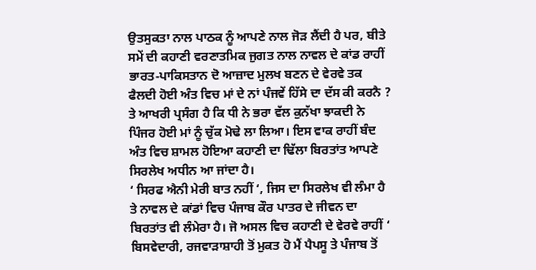ਉਤਸੁਕਤਾ ਨਾਲ ਪਾਠਕ ਨੂੰ ਆਪਣੇ ਨਾਲ ਜੋੜ ਲੈਂਦੀ ਹੈ ਪਰ, ਬੀਤੇ ਸਮੇਂ ਦੀ ਕਹਾਣੀ ਵਰਣਾਤਮਿਕ ਜੁਗਤ ਨਾਲ ਨਾਵਲ ਦੇ ਕਾਂਡ ਰਾਹੀਂ ਭਾਰਤ-ਪਾਕਿਸਤਾਨ ਦੋ ਆਜ਼ਾਦ ਮੁਲਖ ਬਣਨ ਦੇ ਵੇਰਵੇ ਤਕ ਫੈਲਦੀ ਹੋਈ ਅੰਤ ਵਿਚ ਮਾਂ ਦੇ ਨਾਂ ਪੰਜਵੇਂ ਹਿੱਸੇ ਦਾ ਦੱਸ ਕੀ ਕਰਨੈ ? ਤੇ ਆਖਰੀ ਪ੍ਰਸੰਗ ਹੈ ਕਿ ਧੀ ਨੇ ਭਰਾ ਵੱਲ ਕੁਨੱਖਾ ਝਾਕਦੀ ਨੇ ਪਿੰਜਰ ਹੋਈ ਮਾਂ ਨੂੰ ਚੁੱਕ ਮੋਢੇ ਲਾ ਲਿਆ। ਇਸ ਵਾਕ ਰਾਹੀਂ ਬੰਦ ਅੰਤ ਵਿਚ ਸ਼ਾਮਲ ਹੋਇਆ ਕਹਾਣੀ ਦਾ ਢਿੱਲਾ ਬਿਰਤਾਂਤ ਆਪਣੇ ਸਿਰਲੇਖ ਅਧੀਨ ਆ ਜਾਂਦਾ ਹੈ।
‘ ਸਿਰਫ ਐਨੀ ਮੇਰੀ ਬਾਤ ਨਹੀਂ ‘, ਜਿਸ ਦਾ ਸਿਰਲੇਖ ਵੀ ਲੰਮਾ ਹੈ ਤੇ ਨਾਵਲ ਦੇ ਕਾਂਡਾਂ ਵਿਚ ਪੰਜਾਬ ਕੌਰ ਪਾਤਰ ਦੇ ਜੀਵਨ ਦਾ ਬਿਰਤਾਂਤ ਵੀ ਲੰਮੇਰਾ ਹੈ। ਜੋ ਅਸਲ ਵਿਚ ਕਹਾਣੀ ਦੇ ਵੇਰਵੇ ਰਾਹੀਂ ‘ ਬਿਸਵੇਦਾਰੀ, ਰਜਵਾੜਾਸ਼ਾਹੀ ਤੋਂ ਮੁਕਤ ਹੋ ਮੈਂ ਪੈਪਸੂ ਤੇ ਪੰਜਾਬ ਤੋਂ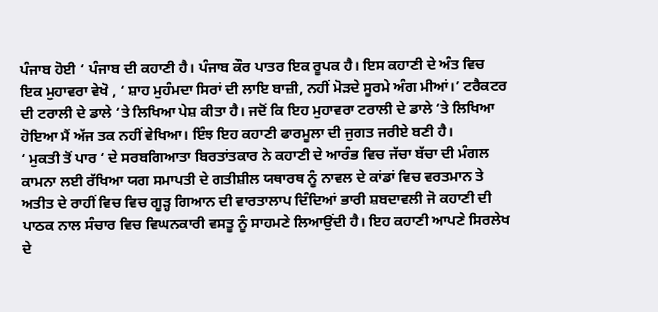ਪੰਜਾਬ ਹੋਈ ‘ ਪੰਜਾਬ ਦੀ ਕਹਾਣੀ ਹੈ। ਪੰਜਾਬ ਕੌਰ ਪਾਤਰ ਇਕ ਰੂਪਕ ਹੈ। ਇਸ ਕਹਾਣੀ ਦੇ ਅੰਤ ਵਿਚ ਇਕ ਮੁਹਾਵਰਾ ਵੇਖੋ , ‘ ਸ਼ਾਹ ਮੁਹੰਮਦਾ ਸਿਰਾਂ ਦੀ ਲਾਇ ਬਾਜ਼ੀ, ਨਹੀਂ ਮੋੜਦੇ ਸੂਰਮੇ ਅੰਗ ਮੀਆਂ।’ ਟਰੈਕਟਰ ਦੀ ਟਰਾਲੀ ਦੇ ਡਾਲੇ ‘ਤੇ ਲਿਖਿਆ ਪੇਸ਼ ਕੀਤਾ ਹੈ। ਜਦੋਂ ਕਿ ਇਹ ਮੁਹਾਵਰਾ ਟਰਾਲੀ ਦੇ ਡਾਲੇ ‘ਤੇ ਲਿਖਿਆ ਹੋਇਆ ਮੈਂ ਅੱਜ ਤਕ ਨਹੀਂ ਵੇਖਿਆ। ਇੰਝ ਇਹ ਕਹਾਣੀ ਫਾਰਮੂਲਾ ਦੀ ਜੁਗਤ ਜਰੀਏ ਬਣੀ ਹੈ।
‘ ਮੁਕਤੀ ਤੋਂ ਪਾਰ ‘ ਦੇ ਸਰਬਗਿਆਤਾ ਬਿਰਤਾਂਤਕਾਰ ਨੇ ਕਹਾਣੀ ਦੇ ਆਰੰਭ ਵਿਚ ਜੱਚਾ ਬੱਚਾ ਦੀ ਮੰਗਲ ਕਾਮਨਾ ਲਈ ਰੱਖਿਆ ਯਗ ਸਮਾਪਤੀ ਦੇ ਗਤੀਸ਼ੀਲ ਯਥਾਰਥ ਨੂੰ ਨਾਵਲ ਦੇ ਕਾਂਡਾਂ ਵਿਚ ਵਰਤਮਾਨ ਤੇ ਅਤੀਤ ਦੇ ਰਾਹੀਂ ਵਿਚ ਵਿਚ ਗੂੜ੍ਹ ਗਿਆਨ ਦੀ ਵਾਰਤਾਲਾਪ ਦਿੰਦਿਆਂ ਭਾਰੀ ਸ਼ਬਦਾਵਲੀ ਜੋ ਕਹਾਣੀ ਦੀ ਪਾਠਕ ਨਾਲ ਸੰਚਾਰ ਵਿਚ ਵਿਘਨਕਾਰੀ ਵਸਤੂ ਨੂੰ ਸਾਹਮਣੇ ਲਿਆਉਂਦੀ ਹੈ। ਇਹ ਕਹਾਣੀ ਆਪਣੇ ਸਿਰਲੇਖ ਦੇ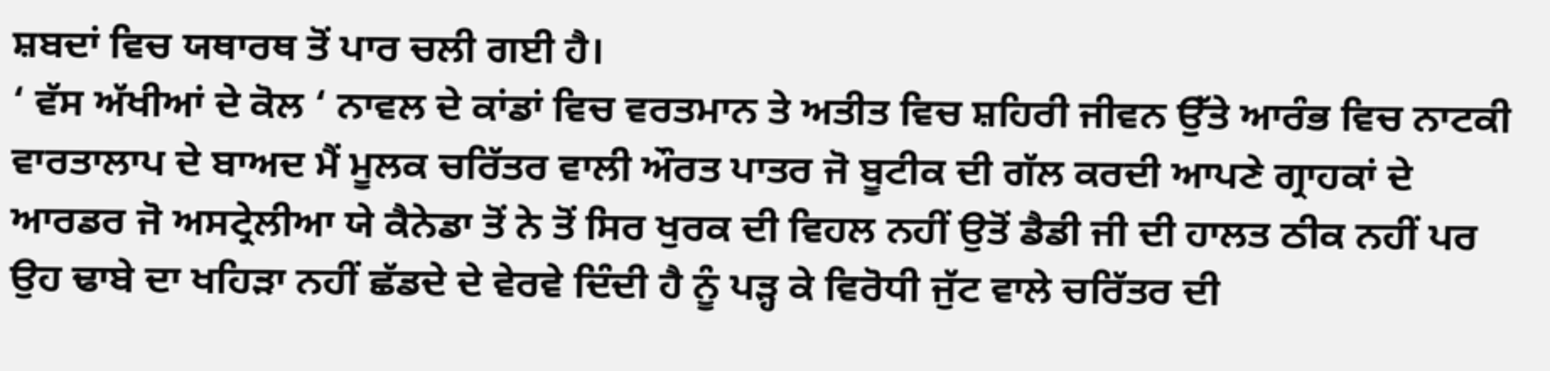ਸ਼ਬਦਾਂ ਵਿਚ ਯਥਾਰਥ ਤੋਂ ਪਾਰ ਚਲੀ ਗਈ ਹੈ।
‘ ਵੱਸ ਅੱਖੀਆਂ ਦੇ ਕੋਲ ‘ ਨਾਵਲ ਦੇ ਕਾਂਡਾਂ ਵਿਚ ਵਰਤਮਾਨ ਤੇ ਅਤੀਤ ਵਿਚ ਸ਼ਹਿਰੀ ਜੀਵਨ ਉੱਤੇ ਆਰੰਭ ਵਿਚ ਨਾਟਕੀ ਵਾਰਤਾਲਾਪ ਦੇ ਬਾਅਦ ਮੈਂ ਮੂਲਕ ਚਰਿੱਤਰ ਵਾਲੀ ਔਰਤ ਪਾਤਰ ਜੋ ਬੂਟੀਕ ਦੀ ਗੱਲ ਕਰਦੀ ਆਪਣੇ ਗ੍ਰਾਹਕਾਂ ਦੇ ਆਰਡਰ ਜੋ ਅਸਟ੍ਰੇਲੀਆ ਯੇ ਕੈਨੇਡਾ ਤੋਂ ਨੇ ਤੋਂ ਸਿਰ ਖੁਰਕ ਦੀ ਵਿਹਲ ਨਹੀਂ ਉਤੋਂ ਡੈਡੀ ਜੀ ਦੀ ਹਾਲਤ ਠੀਕ ਨਹੀਂ ਪਰ ਉਹ ਢਾਬੇ ਦਾ ਖਹਿੜਾ ਨਹੀਂ ਛੱਡਦੇ ਦੇ ਵੇਰਵੇ ਦਿੰਦੀ ਹੈ ਨੂੰ ਪੜ੍ਹ ਕੇ ਵਿਰੋਧੀ ਜੁੱਟ ਵਾਲੇ ਚਰਿੱਤਰ ਦੀ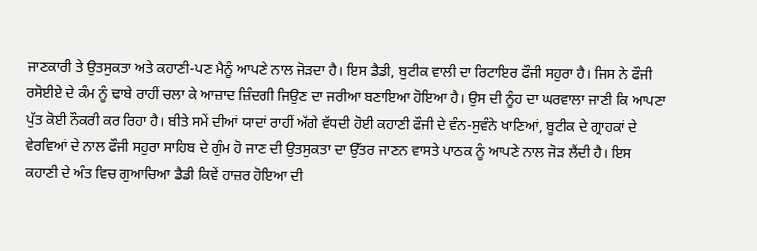ਜਾਣਕਾਰੀ ਤੇ ਉਤਸੁਕਤਾ ਅਤੇ ਕਹਾਣੀ-ਪਣ ਮੈਨੂੰ ਆਪਣੇ ਨਾਲ ਜੋੜਦਾ ਹੈ। ਇਸ ਡੈਡੀ, ਬੁਟੀਕ ਵਾਲੀ ਦਾ ਰਿਟਾਇਰ ਫੌਜੀ ਸਹੁਰਾ ਹੈ। ਜਿਸ ਨੇ ਫੌਜੀ ਰਸੋਈਏ ਦੇ ਕੰਮ ਨੂੰ ਢਾਬੇ ਰਾਹੀਂ ਚਲਾ ਕੇ ਆਜ਼ਾਦ ਜ਼ਿੰਦਗੀ ਜਿਉਣ ਦਾ ਜਰੀਆ ਬਣਾਇਆ ਹੋਇਆ ਹੈ। ਉਸ ਦੀ ਨੂੰਹ ਦਾ ਘਰਵਾਲਾ ਜਾਣੀ ਕਿ ਆਪਣਾ ਪੁੱਤ ਕੋਈ ਨੌਕਰੀ ਕਰ ਰਿਹਾ ਹੈ। ਬੀਤੇ ਸਮੇਂ ਦੀਆਂ ਯਾਦਾਂ ਰਾਹੀਂ ਅੱਗੇ ਵੱਧਦੀ ਹੋਈ ਕਹਾਣੀ ਫੌਜੀ ਦੇ ਵੰਨ-ਸੁਵੰਨੇ ਖਾਣਿਆਂ, ਬੂਟੀਕ ਦੇ ਗ੍ਰਾਹਕਾਂ ਦੇ ਵੇਰਵਿਆਂ ਦੇ ਨਾਲ ਫੌਜੀ ਸਹੁਰਾ ਸਾਹਿਬ ਦੇ ਗੁੰਮ ਹੋ ਜਾਣ ਦੀ ਉਤਸੁਕਤਾ ਦਾ ਉੱਤਰ ਜਾਣਨ ਵਾਸਤੇ ਪਾਠਕ ਨੂੰ ਆਪਣੇ ਨਾਲ ਜੋੜ ਲੈਂਦੀ ਹੈ। ਇਸ ਕਹਾਣੀ ਦੇ ਅੰਤ ਵਿਚ ਗੁਆਚਿਆ ਡੈਡੀ ਕਿਵੇਂ ਹਾਜ਼ਰ ਹੋਇਆ ਦੀ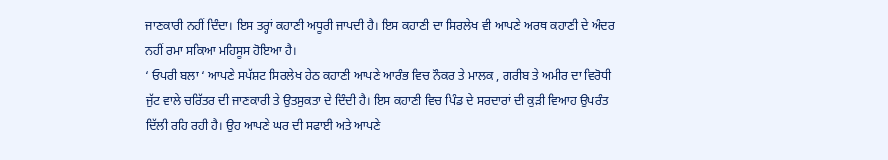ਜਾਣਕਾਰੀ ਨਹੀਂ ਦਿੰਦਾ। ਇਸ ਤਰ੍ਹਾਂ ਕਹਾਣੀ ਅਧੂਰੀ ਜਾਪਦੀ ਹੈ। ਇਸ ਕਹਾਣੀ ਦਾ ਸਿਰਲੇਖ ਵੀ ਆਪਣੇ ਅਰਥ ਕਹਾਣੀ ਦੇ ਅੰਦਰ ਨਹੀਂ ਰਮਾ ਸਕਿਆ ਮਹਿਸੂਸ ਹੋਇਆ ਹੈ।
‘ ਓਪਰੀ ਬਲਾ ‘ ਆਪਣੇ ਸਪੱਸ਼ਟ ਸਿਰਲੇਖ ਹੇਠ ਕਹਾਣੀ ਆਪਣੇ ਆਰੰਭ ਵਿਚ ਨੌਕਰ ਤੇ ਮਾਲਕ , ਗਰੀਬ ਤੇ ਅਮੀਰ ਦਾ ਵਿਰੋਧੀ ਜੁੱਟ ਵਾਲੇ ਚਰਿੱਤਰ ਦੀ ਜਾਣਕਾਰੀ ਤੇ ਉਤਸੁਕਤਾ ਦੇ ਦਿੰਦੀ ਹੈ। ਇਸ ਕਹਾਣੀ ਵਿਚ ਪਿੰਡ ਦੇ ਸਰਦਾਰਾਂ ਦੀ ਕੁੜੀ ਵਿਆਹ ਉਪਰੰਤ ਦਿੱਲੀ ਰਹਿ ਰਹੀ ਹੈ। ਉਹ ਆਪਣੇ ਘਰ ਦੀ ਸਫਾਈ ਅਤੇ ਆਪਣੇ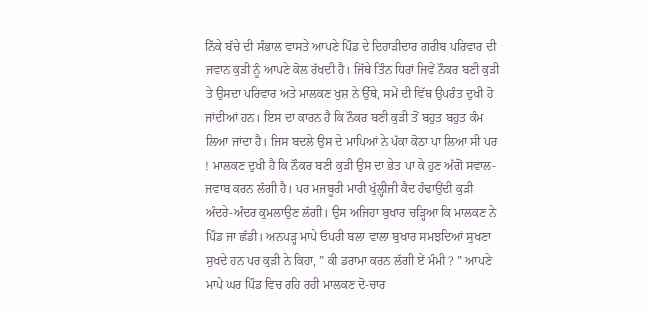ਨਿੱਕੇ ਬੱਚੇ ਦੀ ਸੰਭਾਲ ਵਾਸਤੇ ਆਪਣੇ ਪਿੰਡ ਦੇ ਦਿਹਾੜੀਦਾਰ ਗਰੀਬ ਪਰਿਵਾਰ ਦੀ ਜਵਾਨ ਕੁੜੀ ਨੂੰ ਆਪਣੇ ਕੋਲ ਰੱਖਦੀ ਹੈ। ਜਿੱਥੇ ਤਿੰਨ ਧਿਰਾਂ ਜਿਵੇਂ ਨੌਕਰ ਬਣੀ ਕੁੜੀ ਤੇ ਉਸਦਾ ਪਰਿਵਾਰ ਅਤੇ ਮਾਲਕਣ ਖੁਸ਼ ਨੇ ਉੱਥੇ, ਸਮੇਂ ਦੀ ਵਿੱਥ ਉਪਰੰਤ ਦੁਖੀ ਹੋ ਜਾਂਦੀਆਂ ਹਨ। ਇਸ ਦਾ ਕਾਰਨ ਹੈ ਕਿ ਨੌਕਰ ਬਣੀ ਕੁੜੀ ਤੋਂ ਬਹੁਤ ਬਹੁਤ ਕੰਮ ਲਿਆ ਜਾਂਦਾ ਹੈ। ਜਿਸ ਬਦਲੇ ਉਸ ਦੇ ਮਾਪਿਆਂ ਨੇ ਪੱਕਾ ਕੋਠਾ ਪਾ ਲਿਆ ਸੀ ਪਰ ! ਮਾਲਕਣ ਦੁਖੀ ਹੈ ਕਿ ਨੌਕਰ ਬਣੀ ਕੁੜੀ ਉਸ ਦਾ ਭੇਤ ਪਾ ਕੇ ਹੁਣ ਅੱਗੋਂ ਸਵਾਲ-ਜਵਾਬ ਕਰਨ ਲੱਗੀ ਹੈ। ਪਰ ਮਜਬੂਰੀ ਮਾਰੀ ਖੁੱਲ੍ਹੀਜੀ ਕੈਦ ਹੰਢਾਉਂਦੀ ਕੁੜੀ ਅੰਦਰੇ-ਅੰਦਰ ਕੁਮਲਾਉਣ ਲੱਗੀ। ਉਸ ਅਜਿਹਾ ਬੁਖਾਰ ਚੜ੍ਹਿਆ ਕਿ ਮਾਲਕਣ ਨੇ ਪਿੰਡ ਜਾ ਛੱਡੀ। ਅਨਪੜ੍ਹ ਮਾਪੇ ਓਪਰੀ ਬਲਾ ਵਾਲਾ ਬੁਖਾਰ ਸਮਝਦਿਆਂ ਸੁਖਣਾ ਸੁਖਦੇ ਹਨ ਪਰ ਕੁੜੀ ਨੇ ਕਿਹਾ, ” ਕੀ ਡਰਾਮਾ ਕਰਨ ਲੱਗੀ ਏਂ ਮੰਮੀ ? ” ਆਪਣੇ ਮਾਪੇ ਘਰ ਪਿੰਡ ਵਿਚ ਰਹਿ ਰਹੀ ਮਾਲਕਣ ਦੋ-ਚਾਰ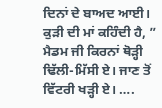ਦਿਨਾਂ ਦੇ ਬਾਅਦ ਆਈ। ਕੁੜੀ ਦੀ ਮਾਂ ਕਹਿੰਦੀ ਹੈ, ” ਮੈਡਮ ਜੀ ਕਿਰਨਾਂ ਥੋੜ੍ਹੀ ਢਿੱਲੀ-ਮਿੱਸੀ ਏ। ਜਾਣ ਤੋਂ ਵਿੱਟਰੀ ਖੜ੍ਹੀ ਏ। ….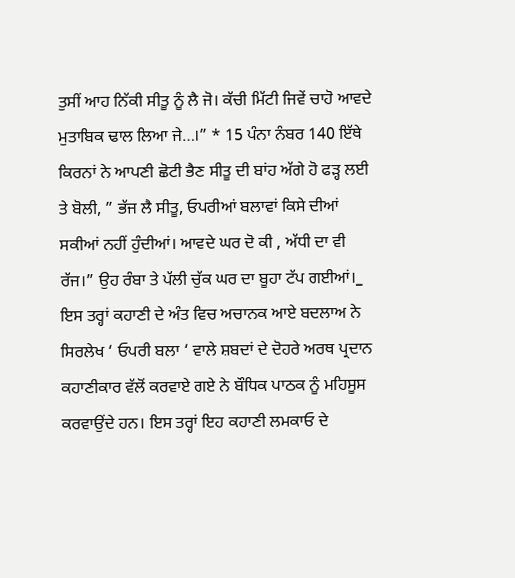ਤੁਸੀਂ ਆਹ ਨਿੱਕੀ ਸੀਤੂ ਨੂੰ ਲੈ ਜੋ। ਕੱਚੀ ਮਿੱਟੀ ਜਿਵੇਂ ਚਾਹੋ ਆਵਦੇ ਮੁਤਾਬਿਕ ਢਾਲ ਲਿਆ ਜੇ…।” * 15 ਪੰਨਾ ਨੰਬਰ 140 ਇੱਥੇ ਕਿਰਨਾਂ ਨੇ ਆਪਣੀ ਛੋਟੀ ਭੈਣ ਸੀਤੂ ਦੀ ਬਾਂਹ ਅੱਗੇ ਹੋ ਫੜ੍ਹ ਲਈ ਤੇ ਬੋਲੀ, ” ਭੱਜ ਲੈ ਸੀਤੂ, ਓਪਰੀਆਂ ਬਲਾਵਾਂ ਕਿਸੇ ਦੀਆਂ ਸਕੀਆਂ ਨਹੀਂ ਹੁੰਦੀਆਂ। ਆਵਦੇ ਘਰ ਦੋ ਕੀ , ਅੱਧੀ ਦਾ ਵੀ ਰੱਜ।” ਉਹ ਰੰਬਾ ਤੇ ਪੱਲੀ ਚੁੱਕ ਘਰ ਦਾ ਬੂਹਾ ਟੱਪ ਗਈਆਂ।_ ਇਸ ਤਰ੍ਹਾਂ ਕਹਾਣੀ ਦੇ ਅੰਤ ਵਿਚ ਅਚਾਨਕ ਆਏ ਬਦਲਾਅ ਨੇ ਸਿਰਲੇਖ ‘ ਓਪਰੀ ਬਲਾ ‘ ਵਾਲੇ ਸ਼ਬਦਾਂ ਦੇ ਦੋਹਰੇ ਅਰਥ ਪ੍ਰਦਾਨ ਕਹਾਣੀਕਾਰ ਵੱਲੋਂ ਕਰਵਾਏ ਗਏ ਨੇ ਬੌਧਿਕ ਪਾਠਕ ਨੂੰ ਮਹਿਸੂਸ ਕਰਵਾਉਂਦੇ ਹਨ। ਇਸ ਤਰ੍ਹਾਂ ਇਹ ਕਹਾਣੀ ਲਮਕਾਓ ਦੇ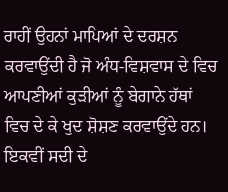ਰਾਹੀਂ ਉਹਨਾਂ ਮਾਪਿਆਂ ਦੇ ਦਰਸ਼ਨ ਕਰਵਾਉਂਦੀ ਹੈ ਜੋ ਅੰਧ-ਵਿਸ਼ਵਾਸ ਦੇ ਵਿਚ ਆਪਣੀਆਂ ਕੁੜੀਆਂ ਨੂੰ ਬੇਗਾਨੇ ਹੱਥਾਂ ਵਿਚ ਦੇ ਕੇ ਖੁਦ ਸ਼ੋਸ਼ਣ ਕਰਵਾਉਂਦੇ ਹਨ।
ਇਕਵੀਂ ਸਦੀ ਦੇ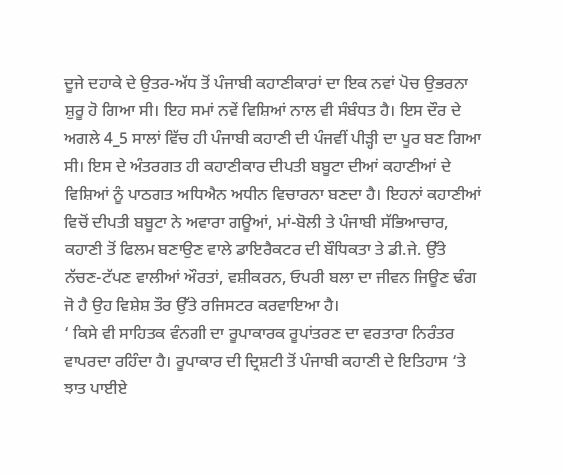ਦੂਜੇ ਦਹਾਕੇ ਦੇ ਉਤਰ-ਅੱਧ ਤੋਂ ਪੰਜਾਬੀ ਕਹਾਣੀਕਾਰਾਂ ਦਾ ਇਕ ਨਵਾਂ ਪੋਚ ਉਭਰਨਾ ਸ਼ੁਰੂ ਹੋ ਗਿਆ ਸੀ। ਇਹ ਸਮਾਂ ਨਵੇਂ ਵਿਸ਼ਿਆਂ ਨਾਲ ਵੀ ਸੰਬੰਧਤ ਹੈ। ਇਸ ਦੌਰ ਦੇ ਅਗਲੇ 4_5 ਸਾਲਾਂ ਵਿੱਚ ਹੀ ਪੰਜਾਬੀ ਕਹਾਣੀ ਦੀ ਪੰਜਵੀਂ ਪੀੜ੍ਹੀ ਦਾ ਪੂਰ ਬਣ ਗਿਆ ਸੀ। ਇਸ ਦੇ ਅੰਤਰਗਤ ਹੀ ਕਹਾਣੀਕਾਰ ਦੀਪਤੀ ਬਬੂਟਾ ਦੀਆਂ ਕਹਾਣੀਆਂ ਦੇ ਵਿਸ਼ਿਆਂ ਨੂੰ ਪਾਠਗਤ ਅਧਿਐਨ ਅਧੀਨ ਵਿਚਾਰਨਾ ਬਣਦਾ ਹੈ। ਇਹਨਾਂ ਕਹਾਣੀਆਂ ਵਿਚੋਂ ਦੀਪਤੀ ਬਬੂਟਾ ਨੇ ਅਵਾਰਾ ਗਊਆਂ, ਮਾਂ-ਬੋਲੀ ਤੇ ਪੰਜਾਬੀ ਸੱਭਿਆਚਾਰ, ਕਹਾਣੀ ਤੋਂ ਫਿਲਮ ਬਣਾਉਣ ਵਾਲੇ ਡਾਇਰੈਕਟਰ ਦੀ ਬੌਧਿਕਤਾ ਤੇ ਡੀ.ਜੇ. ਉੱਤੇ ਨੱਚਣ-ਟੱਪਣ ਵਾਲੀਆਂ ਔਰਤਾਂ, ਵਸ਼ੀਕਰਨ, ਓਪਰੀ ਬਲਾ ਦਾ ਜੀਵਨ ਜਿਊਣ ਢੰਗ ਜੋ ਹੈ ਉਹ ਵਿਸ਼ੇਸ਼ ਤੌਰ ਉੱਤੇ ਰਜਿਸਟਰ ਕਰਵਾਇਆ ਹੈ।
‘ ਕਿਸੇ ਵੀ ਸਾਹਿਤਕ ਵੰਨਗੀ ਦਾ ਰੂਪਾਕਾਰਕ ਰੂਪਾਂਤਰਣ ਦਾ ਵਰਤਾਰਾ ਨਿਰੰਤਰ ਵਾਪਰਦਾ ਰਹਿੰਦਾ ਹੈ। ਰੂਪਾਕਾਰ ਦੀ ਦ੍ਰਿਸ਼ਟੀ ਤੋਂ ਪੰਜਾਬੀ ਕਹਾਣੀ ਦੇ ਇਤਿਹਾਸ ‘ਤੇ ਝਾਤ ਪਾਈਏ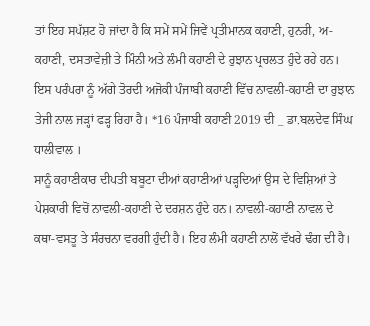ਤਾਂ ਇਹ ਸਪੱਸ਼ਟ ਹੋ ਜਾਂਦਾ ਹੈ ਕਿ ਸਮੇਂ ਸਮੇਂ ਜਿਵੇਂ ਪ੍ਰਤੀਮਾਨਕ ਕਹਾਣੀ, ਹੁਨਰੀ, ਅ-ਕਹਾਣੀ, ਦਸਤਾਵੇਜ਼ੀ ਤੇ ਮਿੰਨੀ ਅਤੇ ਲੰਮੀ ਕਹਾਣੀ ਦੇ ਰੁਝਾਨ ਪ੍ਰਚਲਤ ਹੁੰਦੇ ਰਹੇ ਹਨ। ਇਸ ਪਰੰਪਰਾ ਨੂੰ ਅੱਗੇ ਤੋਰਦੀ ਅਜੋਕੀ ਪੰਜਾਬੀ ਕਹਾਣੀ ਵਿੱਚ ਨਾਵਲੀ-ਕਹਾਣੀ ਦਾ ਰੁਝਾਨ ਤੇਜੀ ਨਾਲ ਜੜ੍ਹਾਂ ਫੜ੍ਹ ਰਿਹਾ ਹੈ। *16 ਪੰਜਾਬੀ ਕਹਾਣੀ 2019 ਦੀ _ ਡਾ.ਬਲਦੇਵ ਸਿੰਘ ਧਾਲੀਵਾਲ ।
ਸਾਨੂੰ ਕਹਾਣੀਕਾਰ ਦੀਪਤੀ ਬਬੂਟਾ ਦੀਆਂ ਕਹਾਣੀਆਂ ਪੜ੍ਹਦਿਆਂ ਉਸ ਦੇ ਵਿਸ਼ਿਆਂ ਤੇ ਪੇਸ਼ਕਾਰੀ ਵਿਚੋਂ ਨਾਵਲੀ-ਕਹਾਣੀ ਦੇ ਦਰਸ਼ਨ ਹੁੰਦੇ ਹਨ। ਨਾਵਲੀ-ਕਹਾਣੀ ਨਾਵਲ ਦੇ ਕਥਾ-ਵਸਤੂ ਤੇ ਸੰਰਚਨਾ ਵਰਗੀ ਹੁੰਦੀ ਹੈ। ਇਹ ਲੰਮੀ ਕਹਾਣੀ ਨਾਲੋਂ ਵੱਖਰੇ ਢੰਗ ਦੀ ਹੈ।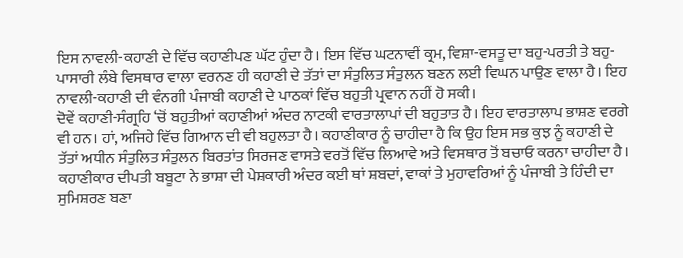ਇਸ ਨਾਵਲੀ-ਕਹਾਣੀ ਦੇ ਵਿੱਚ ਕਹਾਣੀਪਣ ਘੱਟ ਹੁੰਦਾ ਹੈ। ਇਸ ਵਿੱਚ ਘਟਨਾਵੀਂ ਕ੍ਰਮ, ਵਿਸ਼ਾ-ਵਸਤੂ ਦਾ ਬਹੁ-ਪਰਤੀ ਤੇ ਬਹੁ-ਪਾਸਾਰੀ ਲੰਬੇ ਵਿਸਥਾਰ ਵਾਲਾ ਵਰਨਣ ਹੀ ਕਹਾਣੀ ਦੇ ਤੱਤਾਂ ਦਾ ਸੰਤੁਲਿਤ ਸੰਤੁਲਨ ਬਣਨ ਲਈ ਵਿਘਨ ਪਾਉਣ ਵਾਲਾ ਹੈ। ਇਹ ਨਾਵਲੀ-ਕਹਾਣੀ ਦੀ ਵੰਨਗੀ ਪੰਜਾਬੀ ਕਹਾਣੀ ਦੇ ਪਾਠਕਾਂ ਵਿੱਚ ਬਹੁਤੀ ਪ੍ਰਵਾਨ ਨਹੀਂ ਹੋ ਸਕੀ।
ਦੋਵੇਂ ਕਹਾਣੀ-ਸੰਗ੍ਰਹਿ ‘ਚੋਂ ਬਹੁਤੀਆਂ ਕਹਾਣੀਆਂ ਅੰਦਰ ਨਾਟਕੀ ਵਾਰਤਾਲਾਪਾਂ ਦੀ ਬਹੁਤਾਤ ਹੈ। ਇਹ ਵਾਰਤਾਲਾਪ ਭਾਸ਼ਣ ਵਰਗੇ ਵੀ ਹਨ। ਹਾਂ, ਅਜਿਹੇ ਵਿੱਚ ਗਿਆਨ ਦੀ ਵੀ ਬਹੁਲਤਾ ਹੈ। ਕਹਾਣੀਕਾਰ ਨੂੰ ਚਾਹੀਦਾ ਹੈ ਕਿ ਉਹ ਇਸ ਸਭ ਕੁਝ ਨੂੰ ਕਹਾਣੀ ਦੇ ਤੱਤਾਂ ਅਧੀਨ ਸੰਤੁਲਿਤ ਸੰਤੁਲਨ ਬਿਰਤਾਂਤ ਸਿਰਜਣ ਵਾਸਤੇ ਵਰਤੋਂ ਵਿੱਚ ਲਿਆਵੇ ਅਤੇ ਵਿਸਥਾਰ ਤੋਂ ਬਚਾਓ ਕਰਨਾ ਚਾਹੀਦਾ ਹੈ। ਕਹਾਣੀਕਾਰ ਦੀਪਤੀ ਬਬੂਟਾ ਨੇ ਭਾਸ਼ਾ ਦੀ ਪੇਸ਼ਕਾਰੀ ਅੰਦਰ ਕਈ ਥਾਂ ਸ਼ਬਦਾਂ, ਵਾਕਾਂ ਤੇ ਮੁਹਾਵਰਿਆਂ ਨੂੰ ਪੰਜਾਬੀ ਤੇ ਹਿੰਦੀ ਦਾ ਸੁਮਿਸ਼ਰਣ ਬਣਾ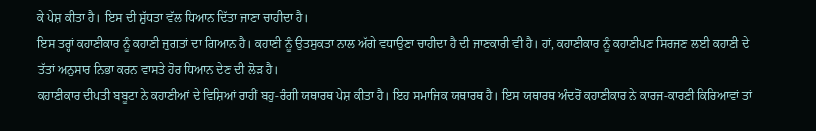ਕੇ ਪੇਸ਼ ਕੀਤਾ ਹੈ। ਇਸ ਦੀ ਸ਼ੁੱਧਤਾ ਵੱਲ ਧਿਆਨ ਦਿੱਤਾ ਜਾਣਾ ਚਾਹੀਦਾ ਹੈ।
ਇਸ ਤਰ੍ਹਾਂ ਕਹਾਣੀਕਾਰ ਨੂੰ ਕਹਾਣੀ ਜੁਗਤਾਂ ਦਾ ਗਿਆਨ ਹੈ। ਕਹਾਣੀ ਨੂੰ ਉਤਸੁਕਤਾ ਨਾਲ ਅੱਗੇ ਵਧਾਉਣਾ ਚਾਹੀਦਾ ਹੈ ਦੀ ਜਾਣਕਾਰੀ ਵੀ ਹੈ। ਹਾਂ, ਕਹਾਣੀਕਾਰ ਨੂੰ ਕਹਾਣੀਪਣ ਸਿਰਜਣ ਲਈ ਕਹਾਣੀ ਦੇ ਤੱਤਾਂ ਅਨੁਸਾਰ ਨਿਭਾ ਕਰਨ ਵਾਸਤੇ ਹੋਰ ਧਿਆਨ ਦੇਣ ਦੀ ਲੋੜ ਹੈ।
ਕਹਾਣੀਕਾਰ ਦੀਪਤੀ ਬਬੂਟਾ ਨੇ ਕਹਾਣੀਆਂ ਦੇ ਵਿਸ਼ਿਆਂ ਰਾਹੀਂ ਬਹੁ-ਰੰਗੀ ਯਥਾਰਥ ਪੇਸ਼ ਕੀਤਾ ਹੈ। ਇਹ ਸਮਾਜਿਕ ਯਥਾਰਥ ਹੈ। ਇਸ ਯਥਾਰਥ ਅੰਦਰੋਂ ਕਹਾਣੀਕਾਰ ਨੇ ਕਾਰਜ-ਕਾਰਣੀ ਕਿਰਿਆਵਾਂ ਤਾਂ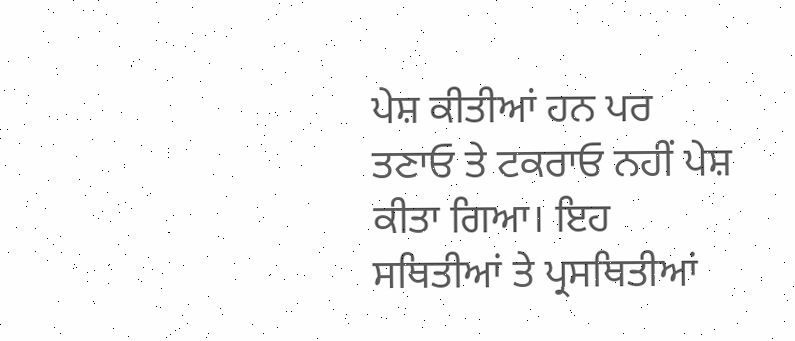ਪੇਸ਼ ਕੀਤੀਆਂ ਹਨ ਪਰ ਤਣਾਓ ਤੇ ਟਕਰਾਓ ਨਹੀਂ ਪੇਸ਼ ਕੀਤਾ ਗਿਆ। ਇਹ ਸਥਿਤੀਆਂ ਤੇ ਪ੍ਰਸਥਿਤੀਆਂ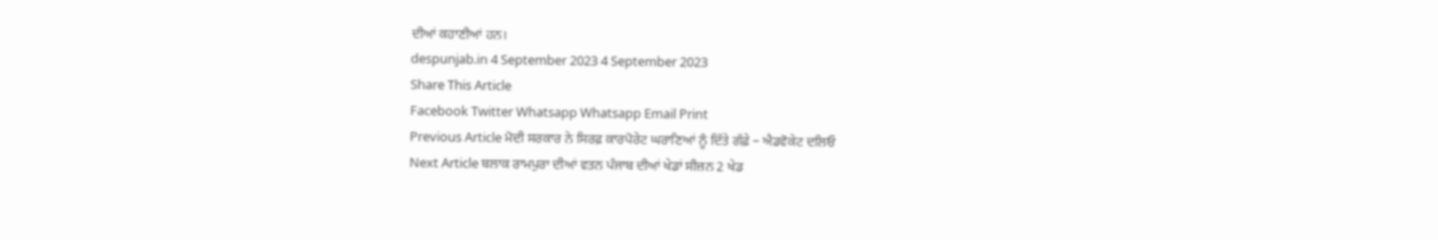ਦੀਆਂ ਕਹਾਣੀਆਂ ਹਨ।
despunjab.in 4 September 2023 4 September 2023
Share This Article
Facebook Twitter Whatsapp Whatsapp Email Print
Previous Article ਮੋਦੀ ਸਰਕਾਰ ਨੇ ਸਿਰਫ਼ ਕਾਰਪੋਰੇਟ ਘਰਾਣਿਆਂ ਨੂੰ ਦਿੱਤੇ ਗੱਫ਼ੇ – ਐਡਵੋਕੇਟ ਦਲਿਓ
Next Article ਬਲਾਕ ਰਾਮਪੁਰਾ ਦੀਆਂ ਵਤਨ ਪੰਜਾਬ ਦੀਆਂ ਖੇਡਾਂ ਸੀਜ਼ਨ 2 ਖੇਡ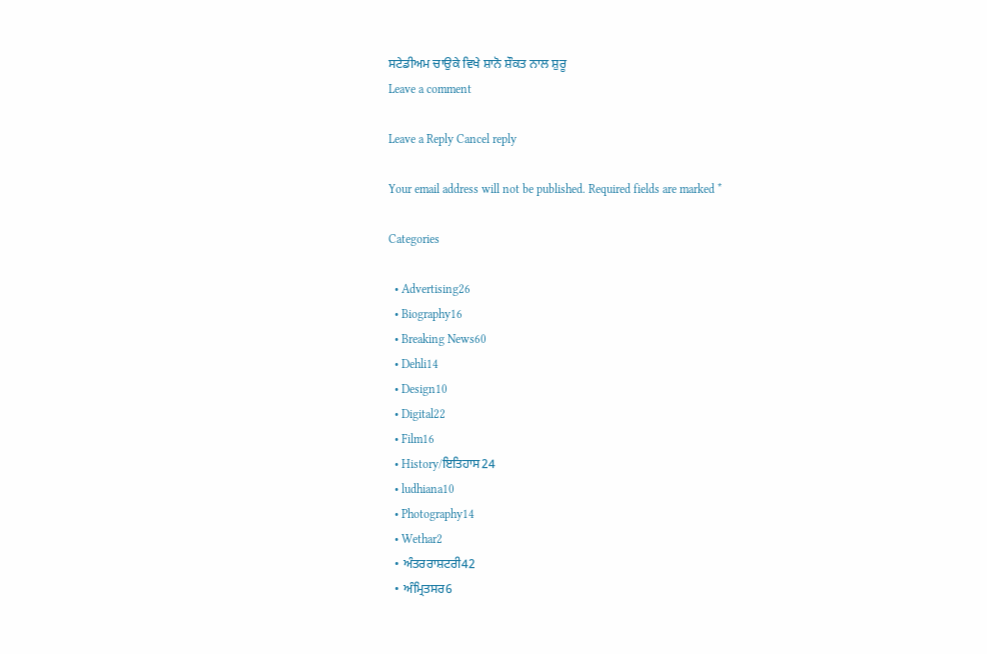ਸਟੇਡੀਅਮ ਚਾਉਕੇ ਵਿਖੇ ਸ਼ਾਨੋ ਸ਼ੌਕਤ ਨਾਲ ਸ਼ੁਰੂ
Leave a comment

Leave a Reply Cancel reply

Your email address will not be published. Required fields are marked *

Categories

  • Advertising26
  • Biography16
  • Breaking News60
  • Dehli14
  • Design10
  • Digital22
  • Film16
  • History/ਇਤਿਹਾਸ24
  • ludhiana10
  • Photography14
  • Wethar2
  • ਅੰਤਰਰਾਸ਼ਟਰੀ42
  • ਅੰਮ੍ਰਿਤਸਰ6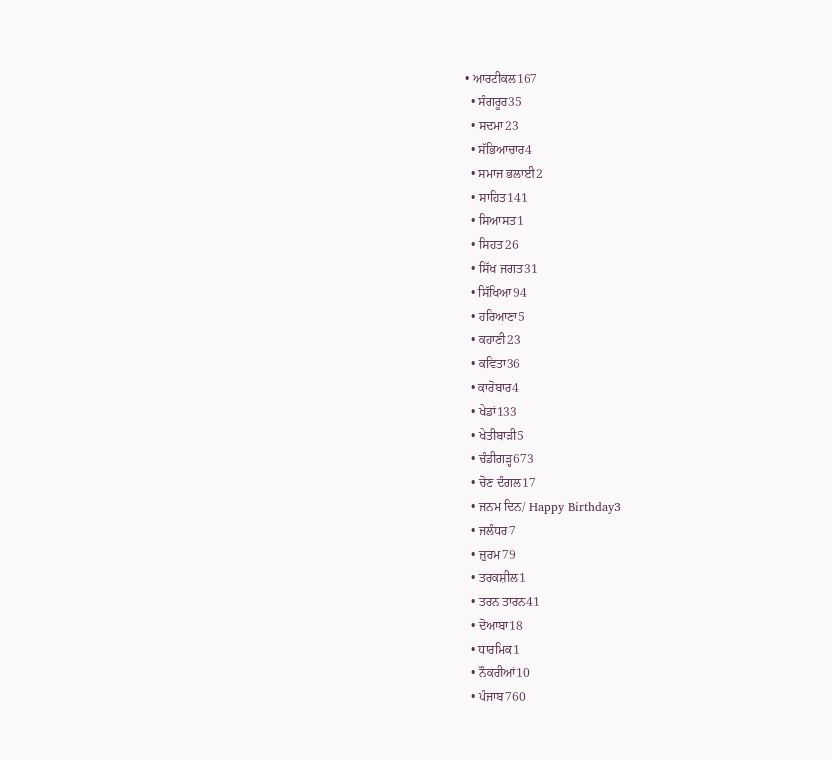• ਆਰਟੀਕਲ167
  • ਸੰਗਰੂਰ35
  • ਸਦਮਾ23
  • ਸੱਭਿਆਚਾਰ4
  • ਸਮਾਜ ਭਲਾਈ2
  • ਸਾਹਿਤ141
  • ਸਿਆਸਤ1
  • ਸਿਹਤ26
  • ਸਿੱਖ ਜਗਤ31
  • ਸਿੱਖਿਆ94
  • ਹਰਿਆਣਾ5
  • ਕਹਾਣੀ23
  • ਕਵਿਤਾ36
  • ਕਾਰੋਬਾਰ4
  • ਖੇਡਾਂ133
  • ਖੇਤੀਬਾੜੀ5
  • ਚੰਡੀਗੜ੍ਹ673
  • ਚੋਣ ਦੰਗਲ17
  • ਜਨਮ ਦਿਨ/ Happy Birthday3
  • ਜਲੰਧਰ7
  • ਜ਼ੁਰਮ79
  • ਤਰਕਸ਼ੀਲ1
  • ਤਰਨ ਤਾਰਨ41
  • ਦੋਆਬਾ18
  • ਧਾਰਮਿਕ1
  • ਨੌਕਰੀਆਂ10
  • ਪੰਜਾਬ760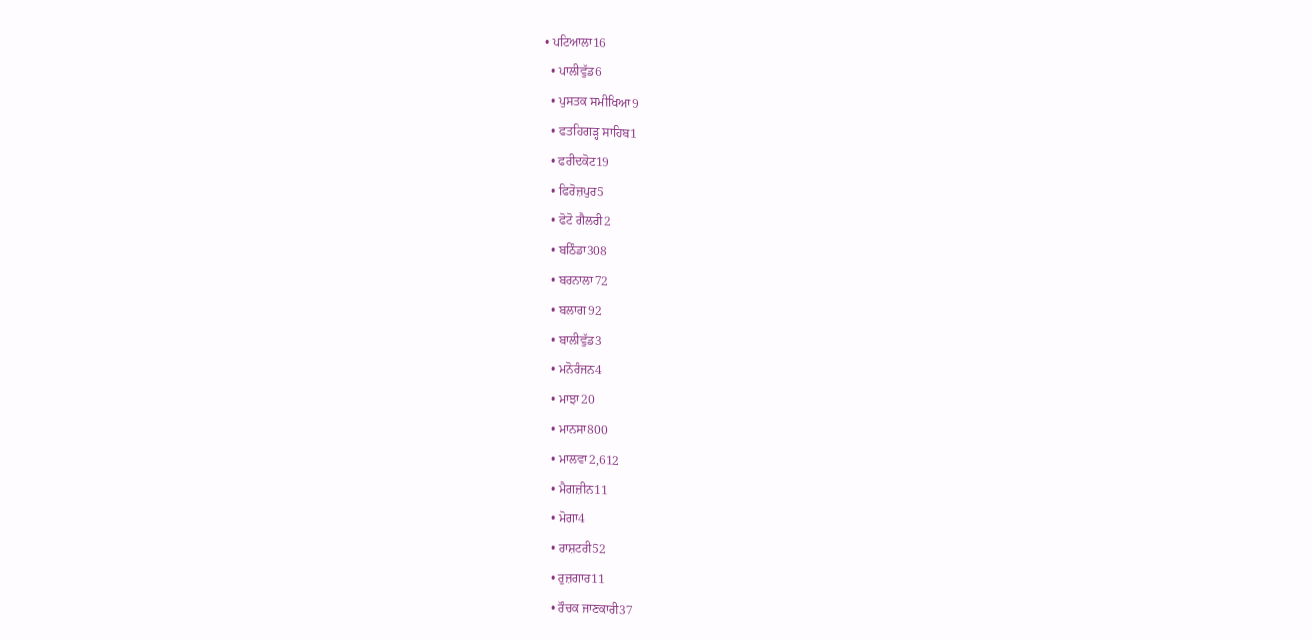• ਪਟਿਆਲਾ16
  • ਪਾਲੀਵੁੱਡ6
  • ਪੁਸਤਕ ਸਮੀਖਿਆ9
  • ਫਤਹਿਗੜ੍ਹ ਸਾਹਿਬ1
  • ਫਰੀਦਕੋਟ19
  • ਫਿਰੋਜ਼ਪੁਰ5
  • ਫੋਟੋ ਗੈਲਰੀ2
  • ਬਠਿੰਡਾ308
  • ਬਰਨਾਲਾ72
  • ਬਲਾਗ92
  • ਬਾਲੀਵੁੱਡ3
  • ਮਨੋਰੰਜਨ4
  • ਮਾਝਾ20
  • ਮਾਨਸਾ800
  • ਮਾਲਵਾ2,612
  • ਮੈਗਜ਼ੀਨ11
  • ਮੋਗਾ4
  • ਰਾਸ਼ਟਰੀ52
  • ਰੁਜ਼ਗਾਰ11
  • ਰੌਚਕ ਜਾਣਕਾਰੀ37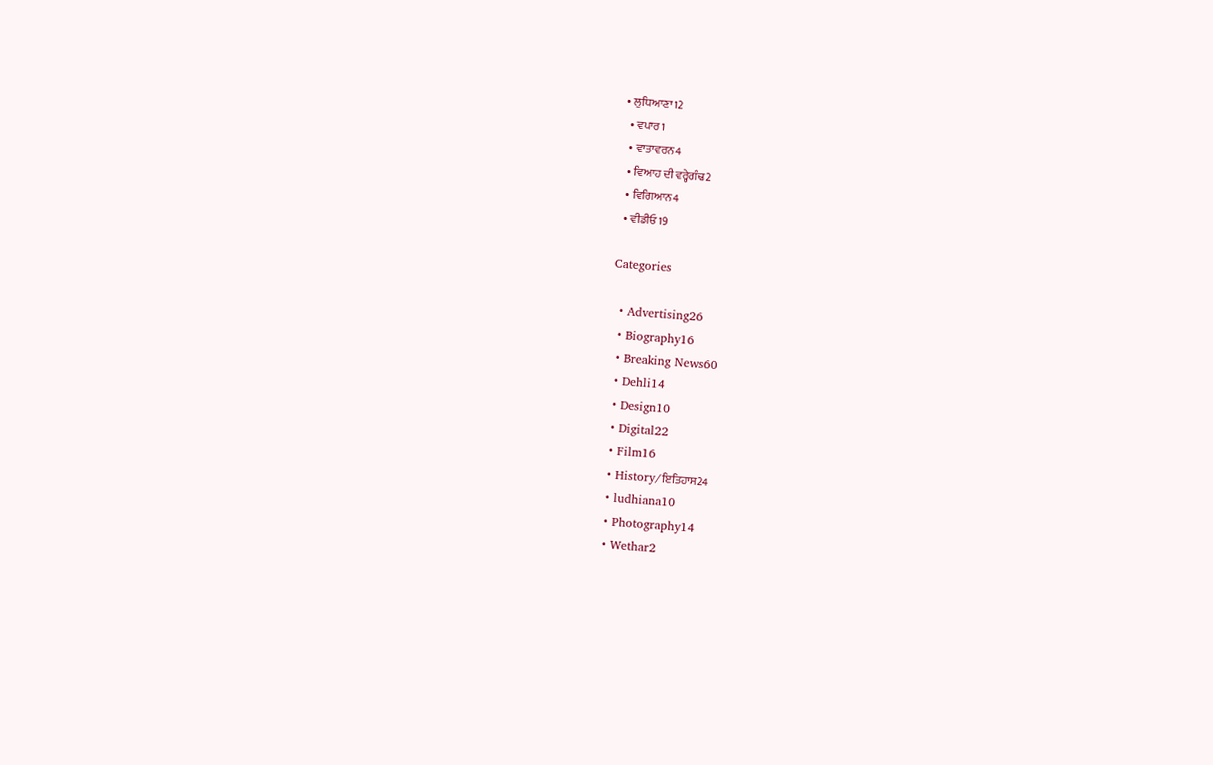• ਲੁਧਿਆਣਾ12
  • ਵਪਾਰ1
  • ਵਾਤਾਵਰਨ4
  • ਵਿਆਹ ਦੀ ਵਰ੍ਹੇਗੰਢ2
  • ਵਿਗਿਆਨ4
  • ਵੀਡੀਓ19

Categories

  • Advertising26
  • Biography16
  • Breaking News60
  • Dehli14
  • Design10
  • Digital22
  • Film16
  • History/ਇਤਿਹਾਸ24
  • ludhiana10
  • Photography14
  • Wethar2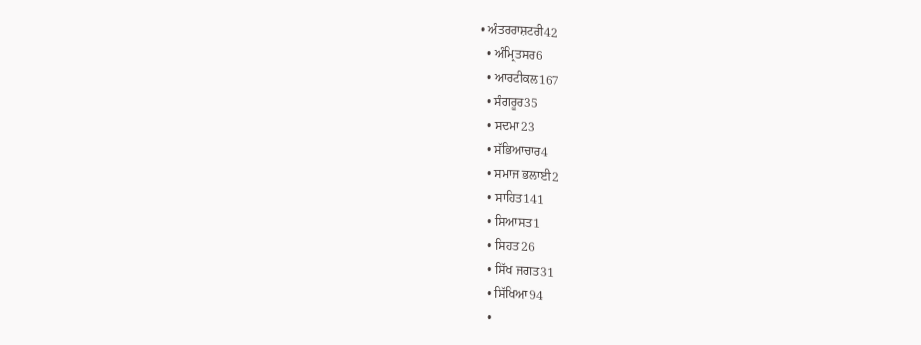• ਅੰਤਰਰਾਸ਼ਟਰੀ42
  • ਅੰਮ੍ਰਿਤਸਰ6
  • ਆਰਟੀਕਲ167
  • ਸੰਗਰੂਰ35
  • ਸਦਮਾ23
  • ਸੱਭਿਆਚਾਰ4
  • ਸਮਾਜ ਭਲਾਈ2
  • ਸਾਹਿਤ141
  • ਸਿਆਸਤ1
  • ਸਿਹਤ26
  • ਸਿੱਖ ਜਗਤ31
  • ਸਿੱਖਿਆ94
  •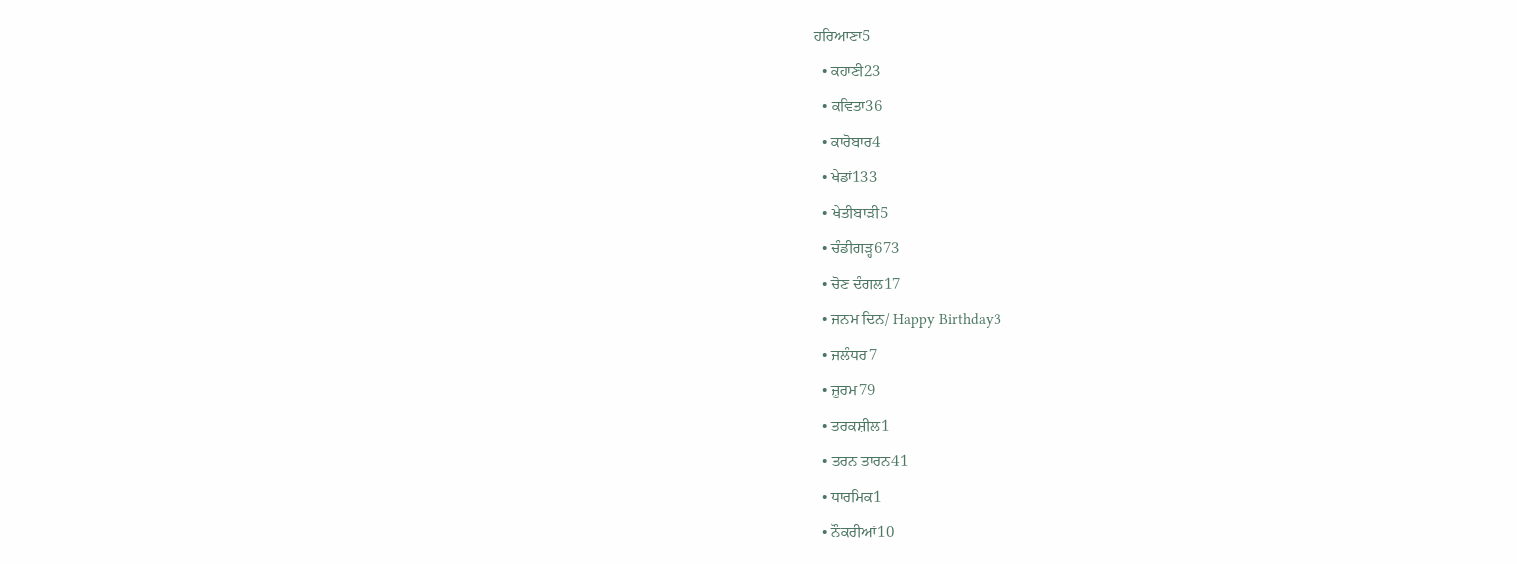ਹਰਿਆਣਾ5
  • ਕਹਾਣੀ23
  • ਕਵਿਤਾ36
  • ਕਾਰੋਬਾਰ4
  • ਖੇਡਾਂ133
  • ਖੇਤੀਬਾੜੀ5
  • ਚੰਡੀਗੜ੍ਹ673
  • ਚੋਣ ਦੰਗਲ17
  • ਜਨਮ ਦਿਨ/ Happy Birthday3
  • ਜਲੰਧਰ7
  • ਜ਼ੁਰਮ79
  • ਤਰਕਸ਼ੀਲ1
  • ਤਰਨ ਤਾਰਨ41
  • ਧਾਰਮਿਕ1
  • ਨੌਕਰੀਆਂ10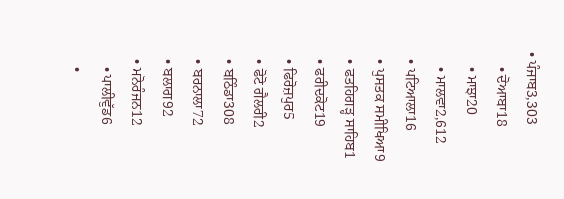• ਪੰਜਾਬ3,303
    • ਦੋਆਬਾ18
    • ਮਾਝਾ20
    • ਮਾਲਵਾ2,612
  • ਪਟਿਆਲਾ16
  • ਪੁਸਤਕ ਸਮੀਖਿਆ9
  • ਫਤਹਿਗੜ੍ਹ ਸਾਹਿਬ1
  • ਫਰੀਦਕੋਟ19
  • ਫਿਰੋਜ਼ਪੁਰ5
  • ਫੋਟੋ ਗੈਲਰੀ2
  • ਬਠਿੰਡਾ308
  • ਬਰਨਾਲਾ72
  • ਬਲਾਗ92
  • ਮਨੋਰੰਜਨ12
    • ਪਾਲੀਵੁੱਡ6
    •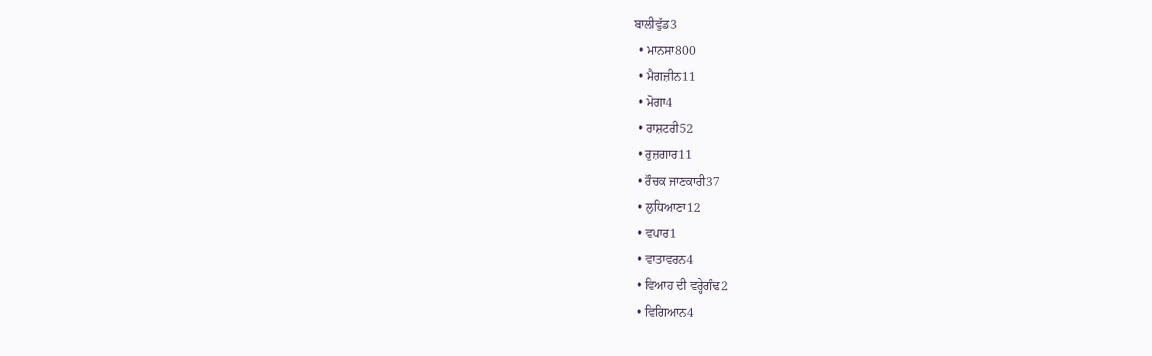ਬਾਲੀਵੁੱਡ3
  • ਮਾਨਸਾ800
  • ਮੈਗਜ਼ੀਨ11
  • ਮੋਗਾ4
  • ਰਾਸ਼ਟਰੀ52
  • ਰੁਜ਼ਗਾਰ11
  • ਰੌਚਕ ਜਾਣਕਾਰੀ37
  • ਲੁਧਿਆਣਾ12
  • ਵਪਾਰ1
  • ਵਾਤਾਵਰਨ4
  • ਵਿਆਹ ਦੀ ਵਰ੍ਹੇਗੰਢ2
  • ਵਿਗਿਆਨ4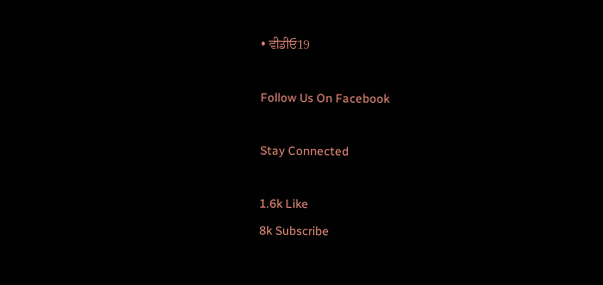• ਵੀਡੀਓ19

Follow Us On Facebook

Stay Connected

1.6k Like
8k Subscribe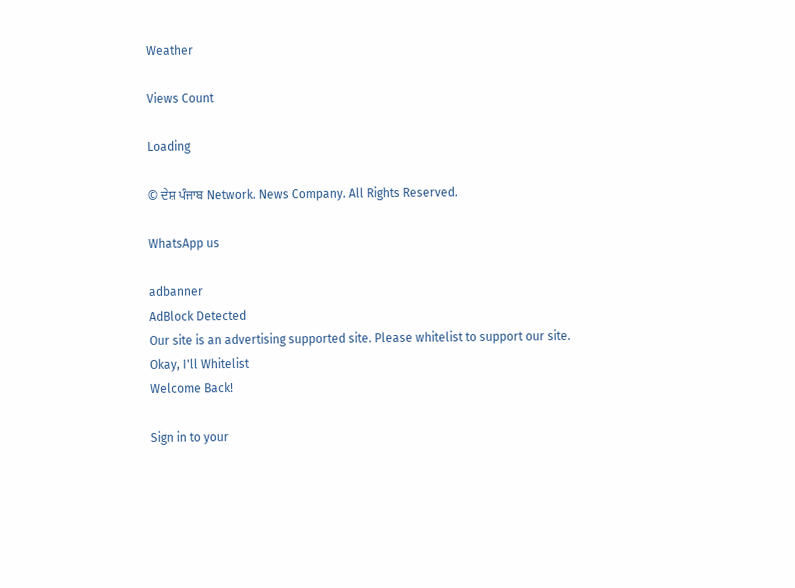Weather

Views Count

Loading

© ਦੇਸ਼ ਪੰਜਾਬ Network. News Company. All Rights Reserved.

WhatsApp us

adbanner
AdBlock Detected
Our site is an advertising supported site. Please whitelist to support our site.
Okay, I'll Whitelist
Welcome Back!

Sign in to your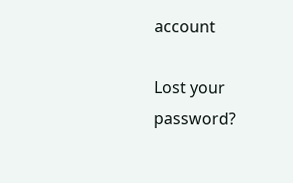account

Lost your password?